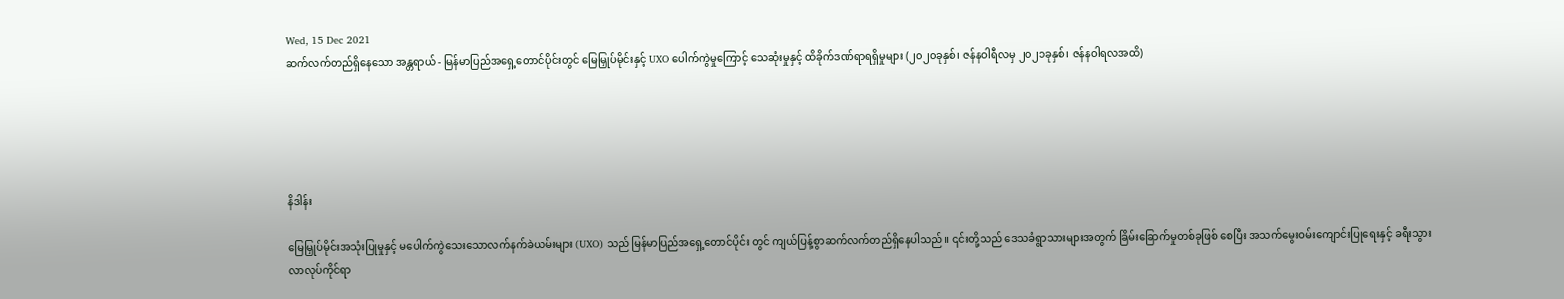Wed, 15 Dec 2021
ဆက်လက်တည်ရှိနေသော အန္တရာယ် - မြန်မာပြည်အရှေ့တောင်ပိုင်းတွင် မြေမြှုပ်မိုင်းနှင့် UXO ပေါက်ကွဲမှုကြောင့် သေဆုံးမှုနှင့် ထိခိုက်ဒဏ်ရာရရှိမှုများ (၂၀၂၀ခုနှစ်၊ ဇန်နဝါရီလမှ ၂၀၂၁ခုနှစ်၊ ဇန်နဝါရလအထိ)





နိဒါန်း

မြေမြှုပ်မိုင်းအသုံးပြုမှုနှင့် မပေါက်ကွဲသေးသောလက်နက်ခဲယမ်းများ (UXO) သည် မြန်မာပြည်အရှေ့တောင်ပိုင်း တွင် ကျယ်ပြန့်စွာဆက်လက်တည်ရှိနေပါသည်။ ၎င်းတို့သည် ဒေသခံရွာသားများအတွက် ခြိမ်းခြောက်မှုတစ်ခုဖြစ် စေပြီး အသက်မွေးဝမ်းကျောင်းပြုရေးနှင့် ခရီးသွားလာလုပ်ကိုင်ရာ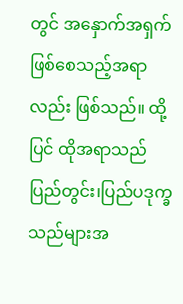တွင် အနှောက်အရှက် ဖြစ်စေသည့်အရာလည်း ဖြစ်သည်။ ထို့ပြင် ထိုအရာသည် ပြည်တွင်း၊ပြည်ပဒုက္ခသည်များအ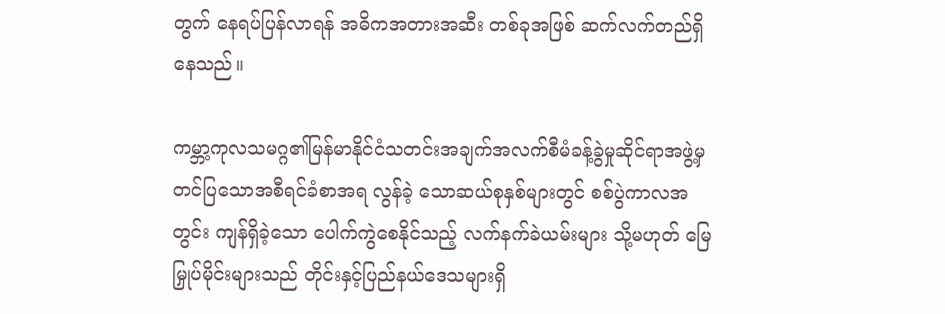တွက် နေရပ်ပြန်လာရန် အဓိကအတားအဆီး တစ်ခုအဖြစ် ဆက်လက်တည်ရှိနေသည်။

ကမ္ဘာ့ကုလသမဂ္ဂ၏မြန်မာနိုင်ငံသတင်းအချက်အလက်စီမံခန့်ခွဲမှုဆိုင်ရာအဖွဲ့မှ တင်ပြသောအစီရင်ခံစာအရ လွန်ခဲ့ သောဆယ်စုနှစ်များတွင် စစ်ပွဲကာလအတွင်း ကျန်ရှိခဲ့သော ပေါက်ကွဲစေနိုင်သည့် လက်နက်ခဲယမ်းများ သို့မဟုတ် မြေမြှုပ်မိုင်းများသည် တိုင်းနှင့်ပြည်နယ်ဒေသများရှိ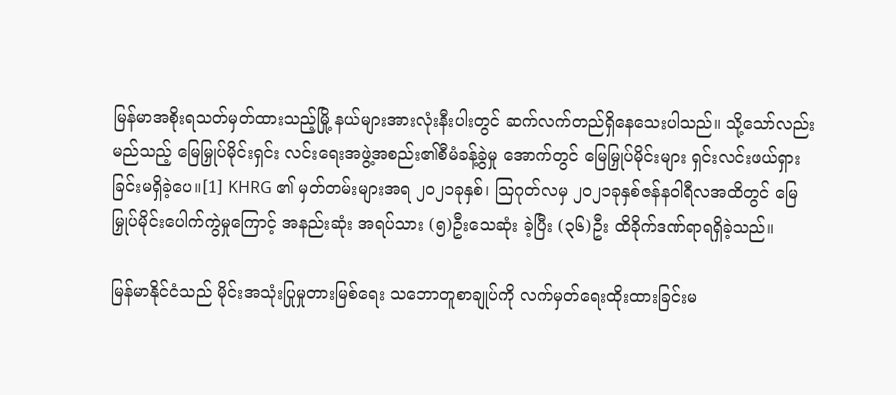မြန်မာအစိုးရသတ်မှတ်ထားသည့်မြို့ နယ်များအားလုံးနီးပါးတွင် ဆက်လက်တည်ရှိနေသေးပါသည်။ သို့သော်လည်း မည်သည့် မြေမြှုပ်မိုင်းရှင်း လင်းရေးအဖွဲ့အစည်း၏စီမံခန့်ခွဲမှု အောက်တွင် မြေမြှုပ်မိုင်းများ ရှင်းလင်းဖယ်ရှားခြင်းမရှိခဲ့ပေ။[1] KHRG ၏ မှတ်တမ်းများအရ ၂၀၂၁ခုနှစ်၊ သြဂုတ်လမှ ၂၀၂၁ခုနှစ်ဇန်နဝါရီလအထိတွင် မြေမြှုပ်မိုင်းပေါက်ကွဲမှုကြောင့် အနည်းဆုံး အရပ်သား (၅)ဦးသေဆုံး ခဲ့ပြီး (၃၆)ဦး ထိခိုက်ဒဏ်ရာရရှိခဲ့သည်။

မြန်မာနိုင်ငံသည် မိုင်းအသုံးပြုမှုတားမြစ်ရေး သဘောတူစာချုပ်ကို လက်မှတ်ရေးထိုးထားခြင်းမ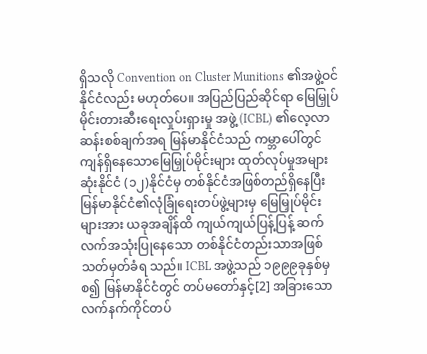ရှိသလို Convention on Cluster Munitions ၏အဖွဲ့ဝင်နိုင်ငံလည်း မဟုတ်ပေ။ အပြည်ပြည်ဆိုင်ရာ မြေမြှုပ်မိုင်းတားဆီးရေးလှုပ်းရှားမှု အဖွဲ့ (ICBL) ၏လေ့လာဆန်းစစ်ချက်အရ မြန်မာနိုင်ငံသည် ကမ္ဘာပေါ်တွင် ကျန်ရှိနေသောမြေမြှုပ်မိုင်းများ ထုတ်လုပ်မှုအများဆုံးနိုင်ငံ (၁၂)နိုင်ငံမှ တစ်နိုင်ငံအဖြစ်တည်ရှိနေပြီး မြန်မာနိုင်ငံ၏လုံခြုံရေးတပ်ဖွဲ့များမှ မြေမြှုပ်မိုင်း များအား ယခုအချိန်ထိ ကျယ်ကျယ်ပြန့်ပြန့် ဆက်လက်အသုံးပြုနေသော တစ်နိုင်ငံတည်းသာအဖြစ် သတ်မှတ်ခံရ သည်။ ICBL အဖွဲ့သည် ၁၉၉၉ခုနှစ်မှစ၍ မြန်မာနိုင်ငံတွင် တပ်မတော်နှင့်[2] အခြားသောလက်နက်ကိုင်တပ်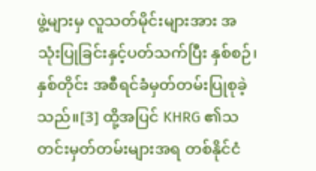ဖွဲ့များမှ လူသတ်မိုင်းများအား အသုံးပြုခြင်းနှင့်ပတ်သက်ပြီး နှစ်စဉ်၊ နှစ်တိုင်း အစီရင်ခံမှတ်တမ်းပြုစုခဲ့သည်။[3] ထို့အပြင် KHRG ၏သတင်းမှတ်တမ်းများအရ တစ်နိုင်ငံ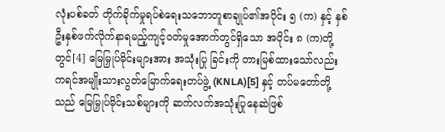လုံးပစ်ခတ် တိုက်ခိုက်မှုရပ်စဲရေးသဘောတူစာချုပ်၏အပိုင်း ၅ (က) နှင့် နှစ်ဦးနှစ်ဖက်လိုက်နာရမည့်ကျင့်ဝတ်မှုအောက်တွင်ရှိသော အပိုင်း ၈ (က)တို့တွင်[4] မြေမြှုပ်မိုင်းများအား အသုံးပြု ခြင်းကို တားမြစ်ထားသော်လည်း ကရင်အမျိုးသားလွတ်မြောက်ရေးတပ်ဖွဲ့ (KNLA)[5] နှင့် တပ်မတော်တို့သည် မြေမြှုပ်မိုင်းသစ်များကို ဆက်လက်အသုံးပြုနေဆဲဖြစ်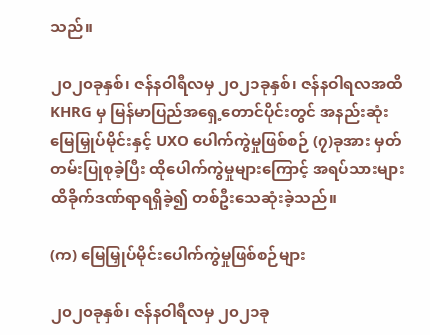သည်။

၂၀၂၀ခုနှစ်၊ ဇန်နဝါရီလမှ ၂၀၂၁ခုနှစ်၊ ဇန်နဝါရလအထိ KHRG မှ မြန်မာပြည်အရှေ့တောင်ပိုင်းတွင် အနည်းဆုံး မြေမြှုပ်မိုင်းနှင့် UXO ပေါက်ကွဲမှုဖြစ်စဉ် (၇)ခုအား မှတ်တမ်းပြုစုခဲ့ပြီး ထိုပေါက်ကွဲမှုများကြောင့် အရပ်သားများ  ထိခိုက်ဒဏ်ရာရရှိခဲ့၍ တစ်ဦးသေဆုံးခဲ့သည်။

(က) မြေမြှုပ်မိုင်းပေါက်ကွဲမှုဖြစ်စဉ်များ

၂၀၂၀ခုနှစ်၊ ဇန်နဝါရီလမှ ၂၀၂၁ခု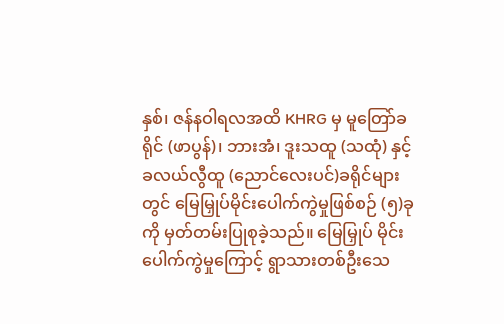နှစ်၊ ဇန်နဝါရလအထိ KHRG မှ မူတြော်ခရိုင် (ဖာပွန်)၊ ဘားအံ၊ ဒူးသထူ (သထုံ) နှင့် ခလယ်လွီထူ (ညောင်လေးပင်)ခရိုင်များတွင် မြေမြှုပ်မိုင်းပေါက်ကွဲမှုဖြစ်စဉ် (၅)ခုကို မှတ်တမ်းပြုစုခဲ့သည်။ မြေမြှုပ် မိုင်းပေါက်ကွဲမှုကြောင့် ရွာသားတစ်ဦးသေ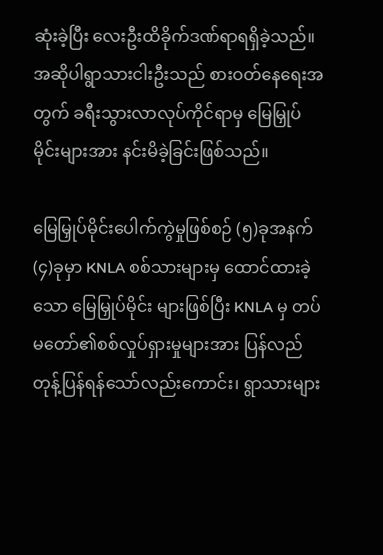ဆုံးခဲ့ပြီး လေးဦးထိခိုက်ဒဏ်ရာရရှိခဲ့သည်။ အဆိုပါရွာသားငါးဦးသည် စားဝတ်နေရေးအတွက် ခရီးသွားလာလုပ်ကိုင်ရာမှ မြေမြှုပ်မိုင်းများအား နင်းမိခဲ့ခြင်းဖြစ်သည်။

မြေမြှုပ်မိုင်းပေါက်ကွဲမှုဖြစ်စဉ် (၅)ခုအနက် (၄)ခုမှာ KNLA စစ်သားများမှ ထောင်ထားခဲ့သော မြေမြှုပ်မိုင်း များဖြစ်ပြီး KNLA မှ တပ်မတော်၏စစ်လှုပ်ရှားမှုများအား ပြန်လည်တုန့်ပြန်ရန်သော်လည်းကောင်း၊ ရွာသားများ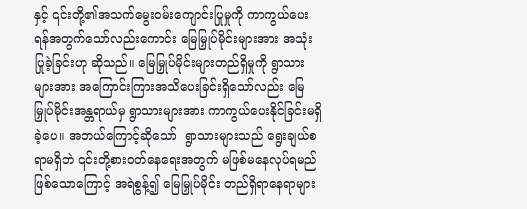နှင့် ၎င်းတို့၏အသက်မွေးဝမ်းကျောင်းပြုမှုကို ကာကွယ်ပေးရန်အတွက်သော်လည်းကောင်း မြေမြှုပ်မိုင်းများအား အသုံး ပြုခဲ့ခြင်းဟု ဆိုသည်။ မြေမြှုပ်မိုင်းများတည်ရှိမှုကို ရွာသားများအား အကြောင်းကြားအသိပေးခြင်းရှိသော်လည်း မြေမြှုပ်မိုင်းအန္တရာယ်မှ ရွာသားများအား ကာကွယ်ပေးနိုင်ခြင်းမရှိခဲ့ပေ။ အဘယ်ကြောင့်ဆိုသော်  ရွာသားများသည် ရွေးချယ်စရာမရှိဘဲ ၎င်းတို့စားဝတ်နေရေးအတွက် မဖြစ်မနေလုပ်ရမည်ဖြစ်သောကြောင့် အရဲစွန့်၍ မြေမြှုပ်မိုင်း တည်ရှိရာနေရာများ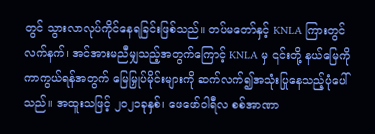တွင် သွားလာလုပ်ကိုင်နေရခြင်းဖြစ်သည်။ တပ်မတော်နှင့် KNLA ကြားတွင် လက်နက်၊ အင်အားမညီမျှသည့်အတွက်ကြောင့် KNLA မှ ၎င်းတို့ နယ်မြေကိုကာကွယ်ရန်အတွက် မြေမြှုပ်မိုင်းများကို ဆက်လက်၍အသုံးပြုနေသည့်ပုံပေါ်သည်။ အထူးသဖြင့် ၂၀၂၁ခုနှစ်၊ ဖေဖော်ဝါရီလ စစ်အာဏာ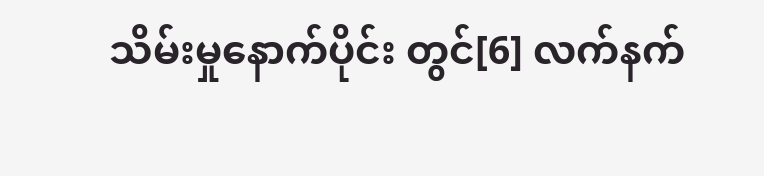သိမ်းမှုနောက်ပိုင်း တွင်[6] လက်နက်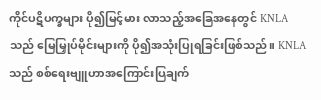ကိုင်ပဋိပက္ခများ ပို၍မြင့်မား လာသည့်အခြေအနေတွင် KNLA သည် မြေမြှုပ်မိုင်းများကို ပို၍အသုံးပြုရခြင်းဖြစ်သည်။ KNLA သည် စစ်ရေးဗျူဟာအကြောင်းပြချက်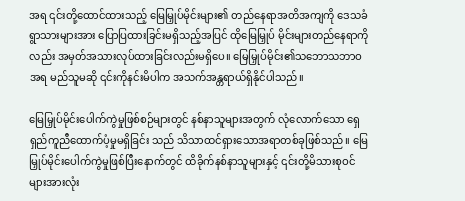အရ ၎င်းတို့ထောင်ထားသည့် မြေမြှုပ်မိုင်းများ၏ တည်နေရာအတိအကျကို ဒေသခံရွာသားများအား ပြောပြထားခြင်းမရှိသည့်အပြင် ထိုမြေမြှုပ် မိုင်းများတည်နေရာကိုလည်း အမှတ်အသားလုပ်ထားခြင်းလည်းမရှိပေ။ မြေမြှုပ်မိုင်း၏သဘောသဘာဝအရ မည်သူမဆို ၎င်းကိုနင်းမိပါက အသက်အန္တရာယ်ရှိနိုင်ပါသည်။

မြေမြှုပ်မိုင်းပေါက်ကွဲမှုဖြစ်စဉ်များတွင် နစ်နာသူများအတွက် လုံလောက်သော ရှေရှည်ကူညီထောက်ပံ့မှုမရှိခြင်း သည် သိသာထင်ရှားသောအရာတစ်ခုဖြစ်သည်။ မြေမြှုပ်မိုင်းပေါက်ကွဲမှုဖြစ်ပြီးနောက်တွင် ထိခိုက်နစ်နာသူများနှင့် ၎င်းတို့မိသားစုဝင်များအားလုံး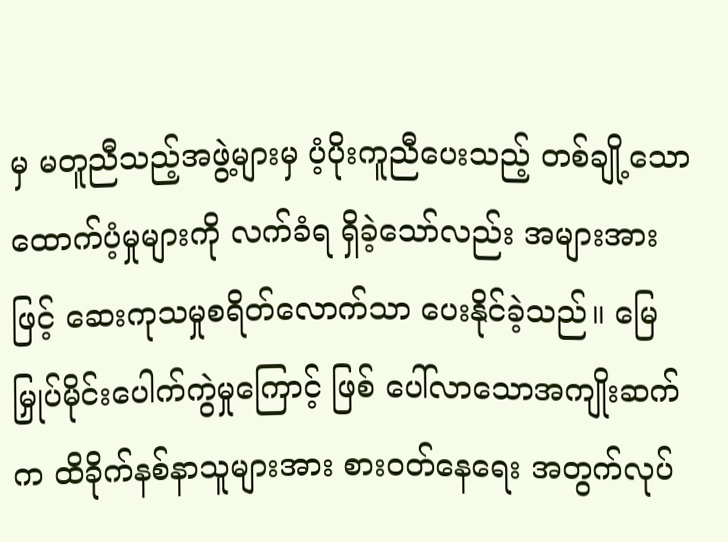မှ မတူညီသည့်အဖွဲ့များမှ ပံ့ပိုးကူညီပေးသည့် တစ်ချို့သောထောက်ပံ့မှုများကို လက်ခံရ ရှိခဲ့သော်လည်း အများအားဖြင့် ဆေးကုသမှုစရိတ်လောက်သာ ပေးနိုင်ခဲ့သည်။ မြေမြှုပ်မိုင်းပေါက်ကွဲမှုကြောင့် ဖြစ် ပေါ်လာသောအကျိုးဆက်က ထိခိုက်နစ်နာသူများအား စားဝတ်နေရေး အတွက်လုပ်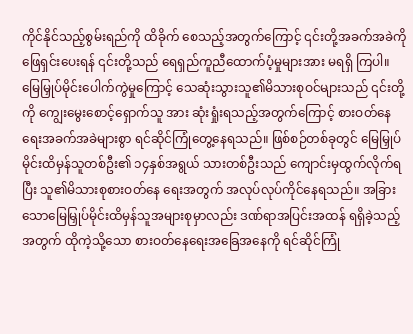ကိုင်နိုင်သည့်စွမ်းရည်ကို ထိခိုက် စေသည့်အတွက်ကြောင့် ၎င်းတို့အခက်အခဲကို ဖြေရှင်းပေးရန် ၎င်းတို့သည် ရေရှည်ကူညီထောက်ပံ့မှုများအား မရရှိ ကြပါ။ မြေမြှုပ်မိုင်းပေါက်ကွဲမှုကြောင့် သေဆုံးသွားသူ၏မိသားစုဝင်များသည် ၎င်းတို့ကို ကျွေးမွေးစောင့်ရှောက်သူ အား ဆုံးရှုံးရသည့်အတွက်ကြောင့် စားဝတ်နေရေးအခက်အခဲများစွာ ရင်ဆိုင်ကြုံတွေ့နေရသည်။ ဖြစ်စဉ်တစ်ခုတွင် မြေမြှုပ်မိုင်းထိမှန်သူတစ်ဦး၏ ၁၄နှစ်အရွယ် သားတစ်ဦးသည် ကျောင်းမှထွက်လိုက်ရပြီး သူ၏မိသားစုစားဝတ်နေ ရေးအတွက် အလုပ်လုပ်ကိုင်နေရသည်။ အခြားသောမြေမြှုပ်မိုင်းထိမှန်သူအများစုမှာလည်း ဒဏ်ရာအပြင်းအထန် ရရှိခဲ့သည့်အတွက် ထိုကဲ့သို့သော စားဝတ်နေရေးအခြေအနေကို ရင်ဆိုင်ကြုံ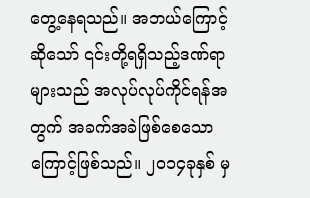တွေ့နေရသည်။ အဘယ်ကြောင့်ဆိုသော် ၎င်းတို့ရရှိသည့်ဒဏ်ရာများသည် အလုပ်လုပ်ကိုင်ရန်အတွက် အခက်အခဲဖြစ်စေသောကြောင့်ဖြစ်သည်။ ၂၀၁၄ခုနှစ် မှ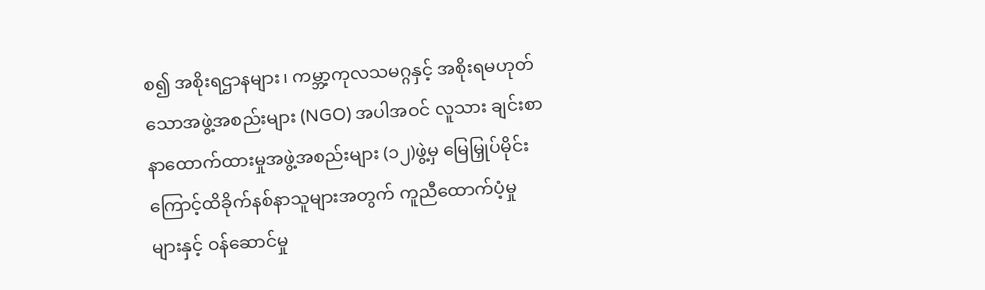စ၍ အစိုးရဌာနများ၊ ကမ္ဘာ့ကုလသမဂ္ဂနှင့် အစိုးရမဟုတ်သောအဖွဲ့အစည်းများ (NGO) အပါအဝင် လူသား ချင်းစာနာထောက်ထားမှုအဖွဲ့အစည်းများ (၁၂)ဖွဲ့မှ မြေမြှုပ်မိုင်းကြောင့်ထိခိုက်နစ်နာသူများအတွက် ကူညီထောက်ပံ့မှု များနှင့် ဝန်ဆောင်မှု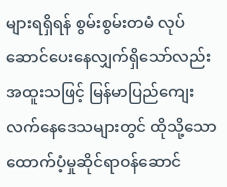များရရှိရန် စွမ်းစွမ်းတမံ လုပ်ဆောင်ပေးနေလျှက်ရှိသော်လည်း အထူးသဖြင့် မြန်မာပြည်ကျေး လက်နေဒေသများတွင် ထိုသို့သောထောက်ပံ့မှုဆိုင်ရာဝန်ဆောင်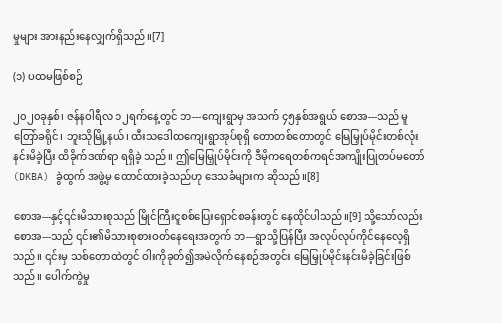မှုများ အားနည်းနေလျှက်ရှိသည်။[7]

(၁) ပထမဖြစ်စဉ်

၂၀၂၀ခုနှစ်၊ ဇန်နဝါရီလ ၁၂ရက်နေ့တွင် ဘ---ကျေးရွာမှ အသက် ၄၅နှစ်အရွယ် စောအ---သည် မူတြော်ခရိုင်၊ ဘူးသိုမြို့နယ်၊ ထီးသဒေါထကျေးရွာအုပ်စုရှိ တောတစ်တောတွင် မြေမြှုပ်မိုင်းတစ်လုံးနင်းမိခဲ့ပြီး ထိခိုက်ဒဏ်ရာ ရရှိခဲ့ သည်။ ဤမြေမြှုပ်မိုင်းကို ဒီမိုကရေတစ်ကရင်အကျိုးပြုတပ်မတော် (DKBA) ခွဲထွက် အဖွဲ့မှ ထောင်ထားခဲ့သည်ဟု ဒေသခံများက ဆိုသည်။[8]

စောအ---နှင့်၎င်းမိသားစုသည် မြိုင်ကြီးငူစစ်ပြေးရှောင်စခန်းတွင် နေထိုင်ပါသည်။[9] သို့သော်လည်း စောအ---သည် ၎င်း၏မိသားစုစားဝတ်နေရေးအတွက် ဘ---ရွာသို့ပြန်ပြီး အလုပ်လုပ်ကိုင်နေလေ့ရှိသည်။ ၎င်းမှ သစ်တောထဲတွင် ဝါးကိုခုတ်၍အမဲလိုက်နေစဉ်အတွင်း မြေမြှုပ်မိုင်းနင်းမိခဲ့ခြင်းဖြစ်သည်။ ပေါက်ကွဲမှု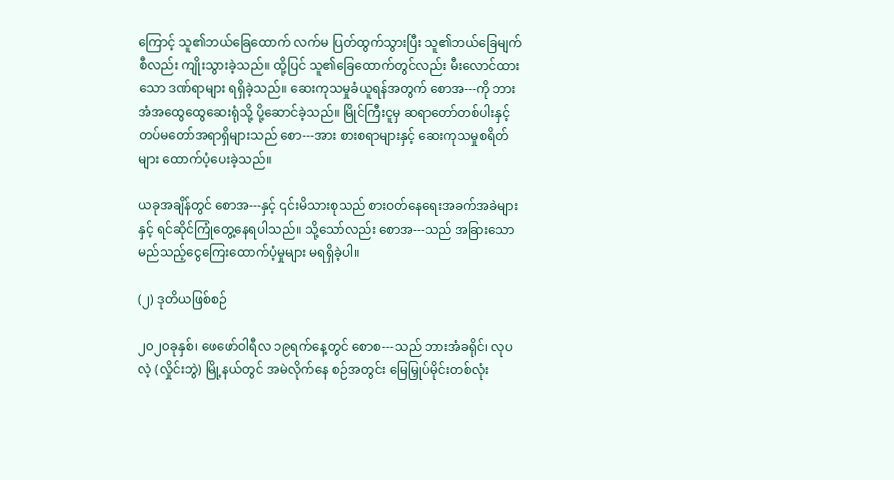ကြောင့် သူ၏ဘယ်ခြေထောက် လက်မ ပြတ်ထွက်သွားပြီး သူ၏ဘယ်ခြေမျက်စီလည်း ကျိုးသွားခဲ့သည်။ ထို့ပြင် သူ၏ခြေထောက်တွင်လည်း မီးလောင်ထားသော ဒဏ်ရာများ ရရှိခဲ့သည်။ ဆေးကုသမှုခံယူရန်အတွက် စောအ---ကို ဘားအံအထွေထွေဆေးရုံသို့ ပို့ဆောင်ခဲ့သည်။ မြိုင်ကြီးငူမှ ဆရာတော်တစ်ပါးနှင့် တပ်မတော်အရာရှိများသည် စော---အား စားစရာများနှင့် ဆေးကုသမှုစရိတ်များ ထောက်ပံ့ပေးခဲ့သည်။

ယခုအချိန်တွင် စောအ---နှင့် ၎င်းမိသားစုသည် စားဝတ်နေရေးအခက်အခဲများနှင့် ရင်ဆိုင်ကြုံတွေ့နေရပါသည်။ သို့သော်လည်း စောအ---သည် အခြားသောမည်သည့်ငွေကြေးထောက်ပံ့မှုများ မရရှိခဲ့ပါ။

(၂) ဒုတိယဖြစ်စဉ်

၂၀၂၀ခုနှစ်၊ ဖေဖော်ဝါရီလ ၁၉ရက်နေ့တွင် စောစ---သည် ဘားအံခရိုင်၊ လုပလဲ့ (လှိုင်းဘွဲ) မြို့နယ်တွင် အမဲလိုက်နေ စဉ်အတွင်း မြေမြှုပ်မိုင်းတစ်လုံး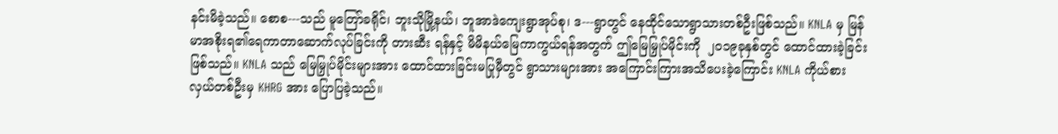နင်းမိခဲ့သည်။ စောစ---သည် မူတြော်ခရိုင်၊ ဘူးသိုမြို့နယ်၊ ဘူအာဒဲကျေးရွာအုပ်စု၊ ဒ---ရွာတွင် နေထိုင်သောရွာသားတစ်ဦးဖြစ်သည်။ KNLA မှ မြန်မာအစိုးရ၏ရေကာတာဆောက်လုပ်ခြင်းကို တားဆီး ရန်နှင့် မိမိနယ်မြေကာကွယ်ရန်အတွက် ဤမြေမြှုပ်မိုင်းကို  ၂၀၁၉ခုနှစ်တွင် ထောင်ထားခဲ့ခြင်းဖြစ်သည်။ KNLA သည် မြေမြှုပ်မိုင်းများအား ထောင်ထားခြင်းမပြုမှီတွင် ရွာသားများအား အကြောင်းကြားအသိပေးခဲ့ကြောင်း KNLA ကိုယ်စားလှယ်တစ်ဦးမှ KHRG အား ပြောပြခဲ့သည်။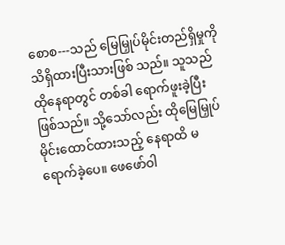စောစ---သည် မြေမြှုပ်မိုင်းတည်ရှိမှုကို သိရှိထားပြီးသားဖြစ် သည်။ သူသည် ထိုနေရာတွင် တစ်ခါ ရောက်ဖူးခဲ့ပြီး ဖြစ်သည်။ သို့သော်လည်း ထိုမြေမြှုပ်မိုင်းထောင်ထားသည့် နေရာထိ မရောက်ခဲ့ပေ။ ဖေဖော်ဝါ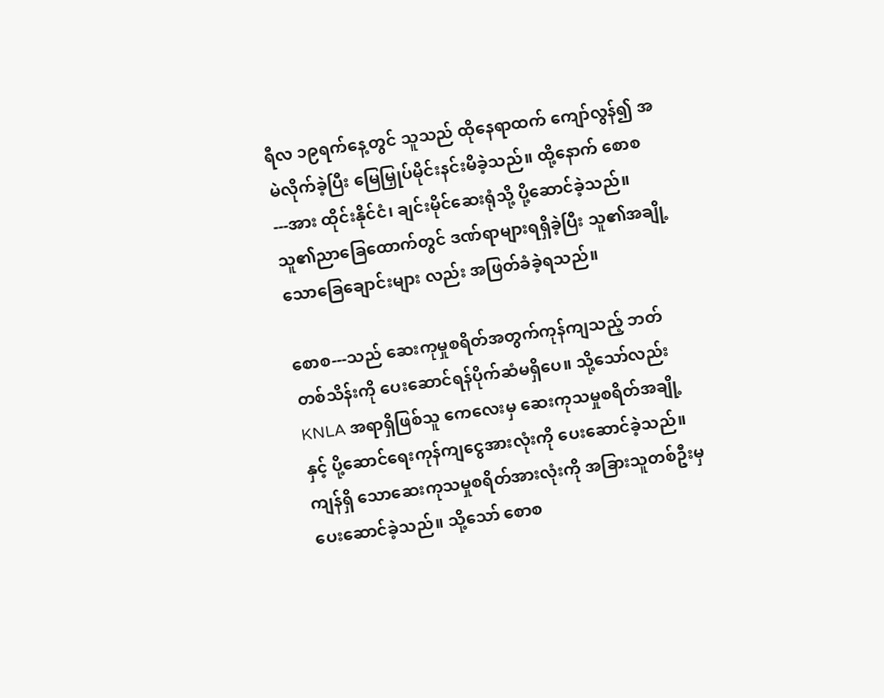ရီလ ၁၉ရက်နေ့တွင် သူသည် ထိုနေရာထက် ကျော်လွန်၍ အမဲလိုက်ခဲ့ပြီး မြေမြှုပ်မိုင်းနင်းမိခဲ့သည်။ ထို့နောက် စောစ---အား ထိုင်းနိုင်ငံ၊ ချင်းမိုင်ဆေးရုံသို့ ပို့ဆောင်ခဲ့သည်။ သူ၏ညာခြေထောက်တွင် ဒဏ်ရာများရရှိခဲ့ပြီး သူ၏အချို့သောခြေချောင်းများ လည်း အဖြတ်ခံခဲ့ရသည်။

စောစ---သည် ဆေးကုမှုစရိတ်အတွက်ကုန်ကျသည့် ဘတ် တစ်သိန်းကို ပေးဆောင်ရန်ပိုက်ဆံမရှိပေ။ သို့သော်လည်း KNLA အရာရှိဖြစ်သူ ကေလေးမှ ဆေးကုသမှုစရိတ်အချို့နှင့် ပို့ဆောင်ရေးကုန်ကျငွေအားလုံးကို ပေးဆောင်ခဲ့သည်။ ကျန်ရှိ သောဆေးကုသမှုစရိတ်အားလုံးကို အခြားသူတစ်ဦးမှ ပေးဆောင်ခဲ့သည်။ သို့သော် စောစ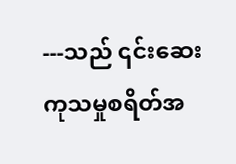---သည် ၎င်းဆေး ကုသမှုစရိတ်အ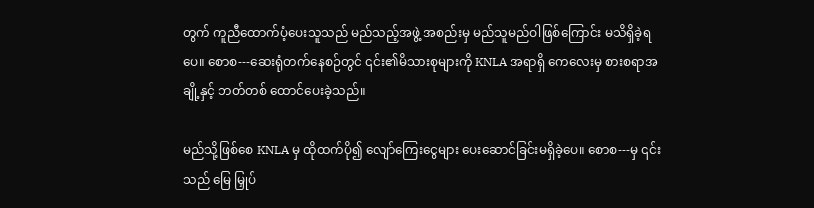တွက် ကူညီထောက်ပံ့ပေးသူသည် မည်သည့်အဖွဲ့ အစည်းမှ မည်သူမည်ဝါဖြစ်ကြောင်း မသိရှိခဲ့ရပေ။ စောစ---ဆေးရုံတက်နေစဉ်တွင် ၎င်း၏မိသားစုများကို KNLA အရာရှိ ကေလေးမှ စားစရာအချို့နှင့် ဘတ်တစ် ထောင်ပေးခဲ့သည်။

မည်သို့ဖြစ်စေ KNLA မှ ထိုထက်ပို၍ လျော်ကြေးငွေများ ပေးဆောင်ခြင်းမရှိခဲ့ပေ။ စောစ---မှ ၎င်းသည် မြေ မြှုပ်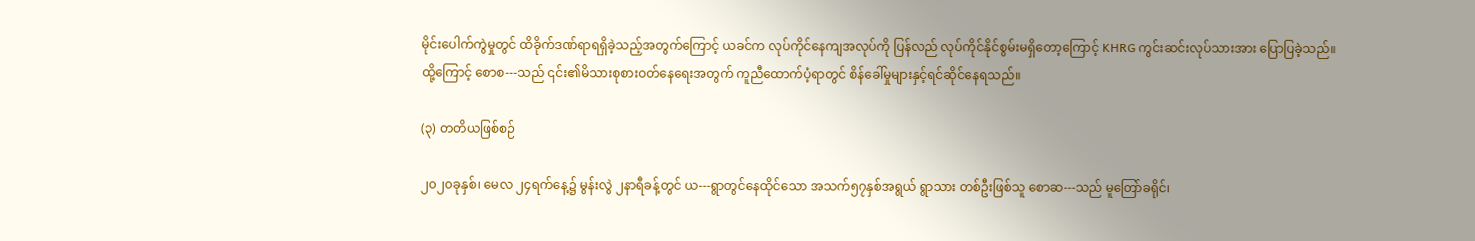မိုင်းပေါက်ကွဲမှုတွင် ထိခိုက်ဒဏ်ရာရရှိခဲ့သည့်အတွက်ကြောင့် ယခင်က လုပ်ကိုင်နေကျအလုပ်ကို ပြန်လည် လုပ်ကိုင်နိုင်စွမ်းမရှိတော့ကြောင့် KHRG ကွင်းဆင်းလုပ်သားအား ပြောပြခဲ့သည်။ ထို့ကြောင့် စောစ---သည် ၎င်း၏မိသားစုစားဝတ်နေရေးအတွက် ကူညီထောက်ပံ့ရာတွင် စိန်ခေါ်မှုများနှင့်ရင်ဆိုင်နေရသည်။

(၃) တတိယဖြစ်စဉ်

၂၀၂၀ခုနှစ်၊ မေလ ၂၄ရက်နေ့၌ မွန်းလွဲ ၂နာရီခန့်တွင် ယ---ရွာတွင်နေထိုင်သော အသက်၅၇နှစ်အရွယ် ရွာသား တစ်ဦးဖြစ်သူ စောဆ---သည် မူတြော်ခရိုင်၊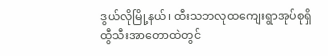ဒွယ်လိုမြို့နယ်၊ ထီးသဘလုထကျေးရွာအုပ်စုရှိ ထွီသီးအာတောထဲတွင်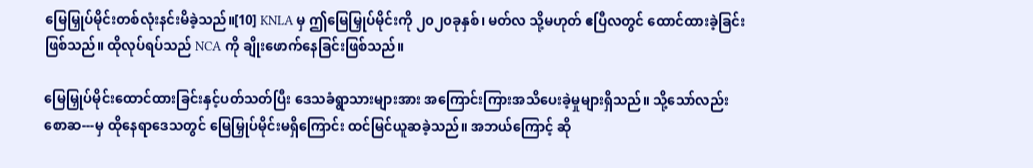မြေမြှုပ်မိုင်းတစ်လုံးနင်းမိခဲ့သည်။[10] KNLA မှ ဤမြေမြှုပ်မိုင်းကို ၂၀၂၀ခုနှစ်၊ မတ်လ သို့မဟုတ် ဧပြီလတွင် ထောင်ထားခဲ့ခြင်းဖြစ်သည်။ ထိုလုပ်ရပ်သည် NCA ကို ချိုးဖောက်နေခြင်းဖြစ်သည်။

မြေမြှုပ်မိုင်းထောင်ထားခြင်းနှင့်ပတ်သတ်ပြီး ဒေသခံရွာသားများအား အကြောင်းကြားအသိပေးခဲ့မှုများရှိသည်။ သို့သော်လည်း စောဆ---မှ ထိုနေရာဒေသတွင် မြေမြှုပ်မိုင်းမရှိကြောင်း ထင်မြင်ယူဆခဲ့သည်။ အဘယ်ကြောင့် ဆို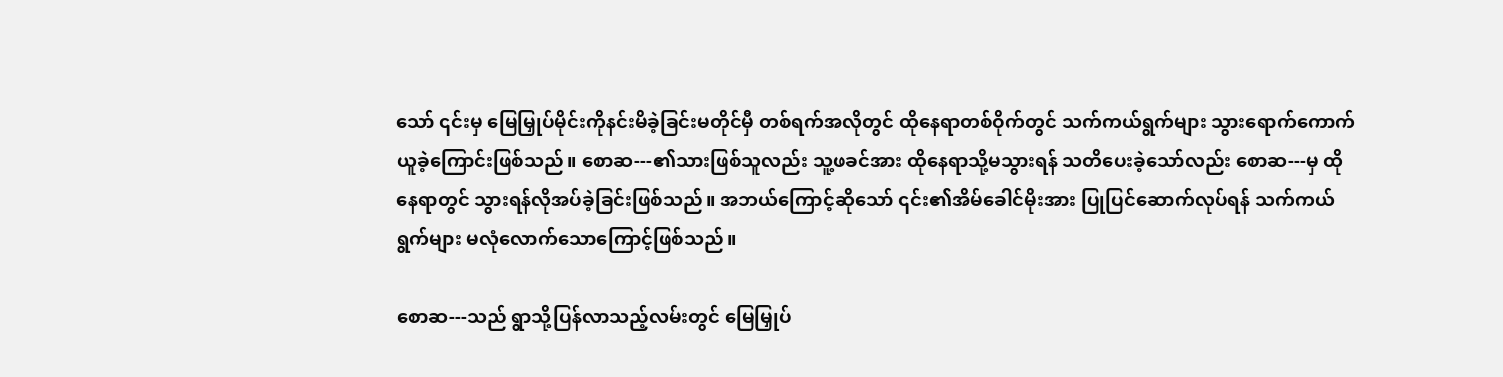သော် ၎င်းမှ မြေမြှုပ်မိုင်းကိုနင်းမိခဲ့ခြင်းမတိုင်မှီ တစ်ရက်အလိုတွင် ထိုနေရာတစ်ဝိုက်တွင် သက်ကယ်ရွက်များ သွားရောက်ကောက်ယူခဲ့ကြောင်းဖြစ်သည်။ စောဆ---၏သားဖြစ်သူလည်း သူ့ဖခင်အား ထိုနေရာသို့မသွားရန် သတိပေးခဲ့သော်လည်း စောဆ---မှ ထိုနေရာတွင် သွားရန်လိုအပ်ခဲ့ခြင်းဖြစ်သည်။ အဘယ်ကြောင့်ဆိုသော် ၎င်း၏အိမ်ခေါင်မိုးအား ပြုပြင်ဆောက်လုပ်ရန် သက်ကယ်ရွက်များ မလုံလောက်သောကြောင့်ဖြစ်သည်။

စောဆ---သည် ရွာသို့ပြန်လာသည့်လမ်းတွင် မြေမြှုပ်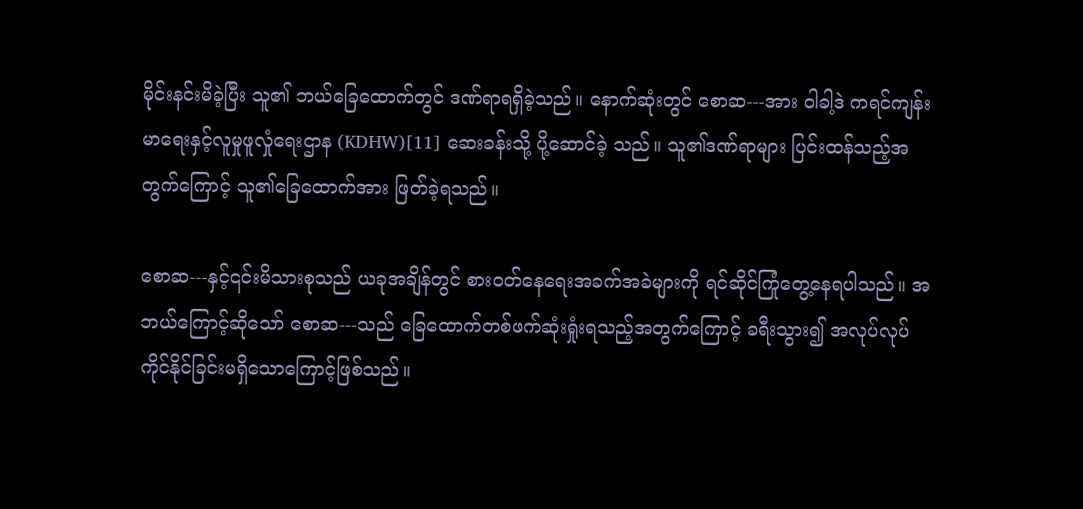မိုင်းနင်းမိခဲ့ပြီး သူ၏ ဘယ်ခြေထောက်တွင် ဒဏ်ရာရရှိခဲ့သည်။ နောက်ဆုံးတွင် စောဆ---အား ဝါခါ့ဒဲ ကရင်ကျန်းမာရေးနှင့်လူမှုဖူလှုံရေးဌာန (KDHW)[11] ဆေးခန်းသို့ ပို့ဆောင်ခဲ့ သည်။ သူ၏ဒဏ်ရာများ ပြင်းထန်သည့်အတွက်ကြောင့် သူ၏ခြေထောက်အား ဖြတ်ခဲ့ရသည်။

စောဆ---နှင့်၎င်းမိသားစုသည် ယခုအချိန်တွင် စားဝတ်နေရေးအခက်အခဲများကို ရင်ဆိုင်ကြုံတွေ့နေရပါသည်။ အဘယ်ကြောင့်ဆိုသော် စောဆ---သည် ခြေထောက်တစ်ဖက်ဆုံးရှုံးရသည့်အတွက်ကြောင့် ခရီးသွား၍ အလုပ်လုပ် ကိုင်နိုင်ခြင်းမရှိသောကြောင့်ဖြစ်သည်။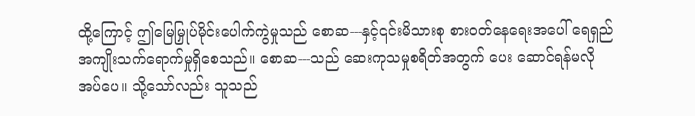ထို့ကြောင့် ဤမြေမြှုပ်မိုင်းပေါက်ကွဲမှုသည် စောဆ---နှင့်၎င်းမိသားစု စားဝတ်နေရေးအပေါ် ရေရှည်အကျိုးသက်ရောက်မှုရှိစေသည်။ စောဆ---သည် ဆေးကုသမှုစရိတ်အတွက် ပေး ဆောင်ရန်မလိုအပ်ပေ။ သို့သော်လည်း သူသည်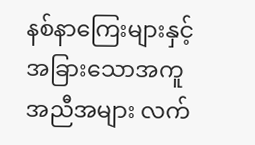နစ်နာကြေးများနှင့် အခြားသောအကူအညီအများ လက်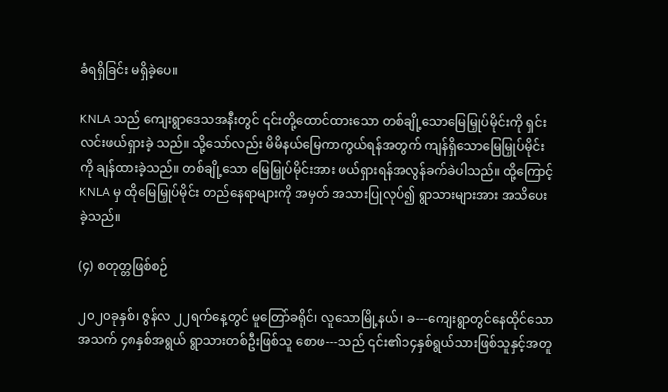ခံရရှိခြင်း မရှိခဲ့ပေ။

KNLA သည် ကျေးရွာဒေသအနီးတွင် ၎င်းတို့ထောင်ထားသော တစ်ချို့သောမြေမြှုပ်မိုင်းကို ရှင်းလင်းဖယ်ရှားခဲ့ သည်။ သို့သော်လည်း မိမိနယ်မြေကာကွယ်ရန်အတွက် ကျန်ရှိသောမြေမြှုပ်မိုင်းကို ချန်ထားခဲ့သည်။ တစ်ချို့သော မြေမြှုပ်မိုင်းအား ဖယ်ရှားရန်အလွန်ခက်ခဲပါသည်။ ထို့ကြောင့် KNLA မှ ထိုမြေမြှုပ်မိုင်း တည်နေရာများကို အမှတ် အသားပြုလုပ်၍ ရွာသားများအား အသိပေးခဲ့သည်။

(၄) စတုတ္တဖြစ်စဉ်

၂၀၂၀ခုနှစ်၊ ဇွန်လ ၂၂ရက်နေ့တွင် မူတြော်ခရိုင်၊ လူသောမြို့နယ်၊ ခ---ကျေးရွာတွင်နေထိုင်သော အသက် ၄၈နှစ်အရွယ် ရွာသားတစ်ဦးဖြစ်သူ စောဖ---သည် ၎င်း၏၁၄နှစ်ရွယ်သားဖြစ်သူနှင့်အတူ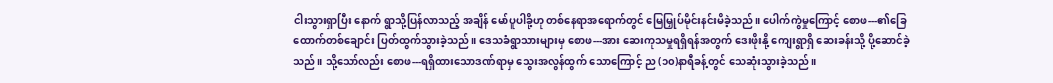ငါးသွားရှာပြီး နောက် ရွာသို့ပြန်လာသည့် အချိန် မော်ပူပါခို့ဟု တစ်နေရာအရောက်တွင် မြေမြှုပ်မိုင်းနင်းမိခဲ့သည်။ ပေါက်ကွဲမှုကြောင့် စောဖ---၏ခြေ ထောက်တစ်ချောင်း ပြတ်ထွက်သွားခဲ့သည်။ ဒေသခံရွာသားများမှ စောဖ---အား ဆေးကုသမှုရရှိရန်အတွက် ဒေးဖိုးနို့ ကျေးရွာရှိ ဆေးခန်းသို့ ပို့ဆောင်ခဲ့သည်။ သို့သော်လည်း စောဖ---ရရှိထားသောဒဏ်ရာမှ သွေးအလွန်ထွက် သောကြောင့် ည (၁၀)နာရီခန့်တွင် သေဆုံးသွားခဲ့သည်။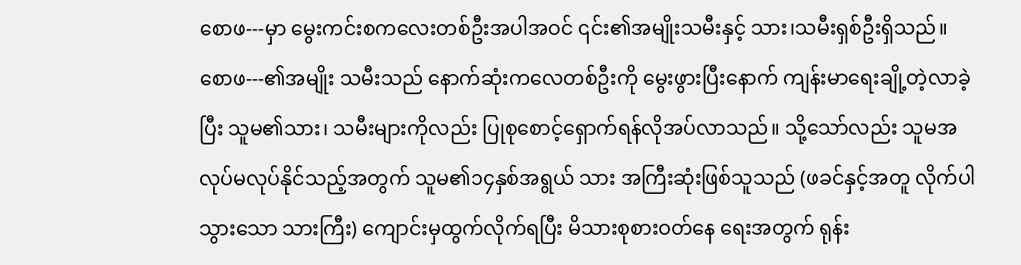စောဖ---မှာ မွေးကင်းစကလေးတစ်ဦးအပါအဝင် ၎င်း၏အမျိုးသမီးနှင့် သား၊သမီးရှစ်ဦးရှိသည်။ စောဖ---၏အမျိုး သမီးသည် နောက်ဆုံးကလေတစ်ဦးကို မွေးဖွားပြီးနောက် ကျန်းမာရေးချို့တဲ့လာခဲ့ပြီး သူမ၏သား၊ သမီးများကိုလည်း ပြုစုစောင့်ရှောက်ရန်လိုအပ်လာသည်။ သို့သော်လည်း သူမအလုပ်မလုပ်နိုင်သည့်အတွက် သူမ၏၁၄နှစ်အရွယ် သား အကြီးဆုံးဖြစ်သူသည် (ဖခင်နှင့်အတူ လိုက်ပါသွားသော သားကြီး) ကျောင်းမှထွက်လိုက်ရပြီး မိသားစုစားဝတ်နေ ရေးအတွက် ရုန်း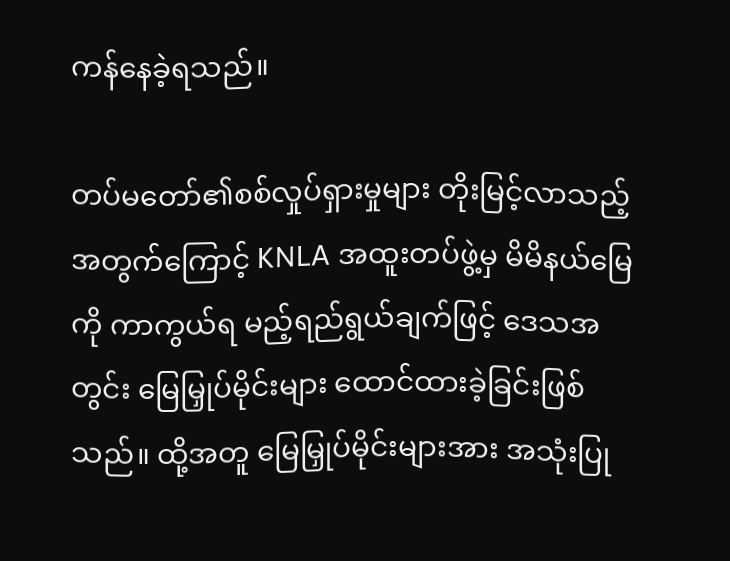ကန်နေခဲ့ရသည်။

တပ်မတော်၏စစ်လှုပ်ရှားမှုများ တိုးမြင့်လာသည့်အတွက်ကြောင့် KNLA အထူးတပ်ဖွဲ့မှ မိမိနယ်မြေကို ကာကွယ်ရ မည့်ရည်ရွယ်ချက်ဖြင့် ဒေသအတွင်း မြေမြှုပ်မိုင်းများ ထောင်ထားခဲ့ခြင်းဖြစ်သည်။ ထို့အတူ မြေမြှုပ်မိုင်းများအား အသုံးပြု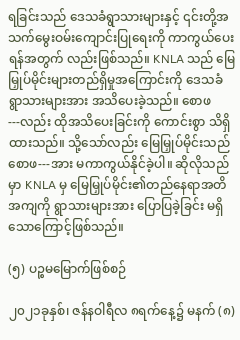ရခြင်းသည် ဒေသခံရွာသားများနှင့် ၎င်းတို့အသက်မွေးဝမ်းကျောင်းပြုရေးကို ကာကွယ်ပေးရန်အတွက် လည်းဖြစ်သည်။ KNLA သည် မြေမြှုပ်မိုင်းများတည်ရှိမှုအကြောင်းကို ဒေသခံရွာသားများအား အသိပေးခဲ့သည်။ စောဖ---လည်း ထိုအသိပေးခြင်းကို ကောင်းစွာ သိရှိထားသည်။ သို့သော်လည်း မြေမြှုပ်မိုင်းသည် စောဖ---အား မကာကွယ်နိုင်ခဲ့ပါ။ ဆိုလိုသည်မှာ KNLA မှ မြေမြှုပ်မိုင်း၏တည်နေရာအတိအကျကို ရွာသားများအား ပြောပြခဲ့ခြင်း မရှိသောကြောင့်ဖြစ်သည်။

(၅) ပဉ္စမမြောက်ဖြစ်စဉ်

၂၀၂၁ခုနှစ်၊ ဇန်နဝါရီလ ၈ရက်နေ့၌ မနက် (၈)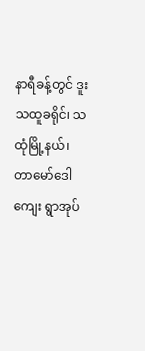နာရီခန့်တွင် ဒူးသထူခရိုင်၊ သထုံမြို့နယ်၊ တာမော်ဒေါကျေး ရွာအုပ်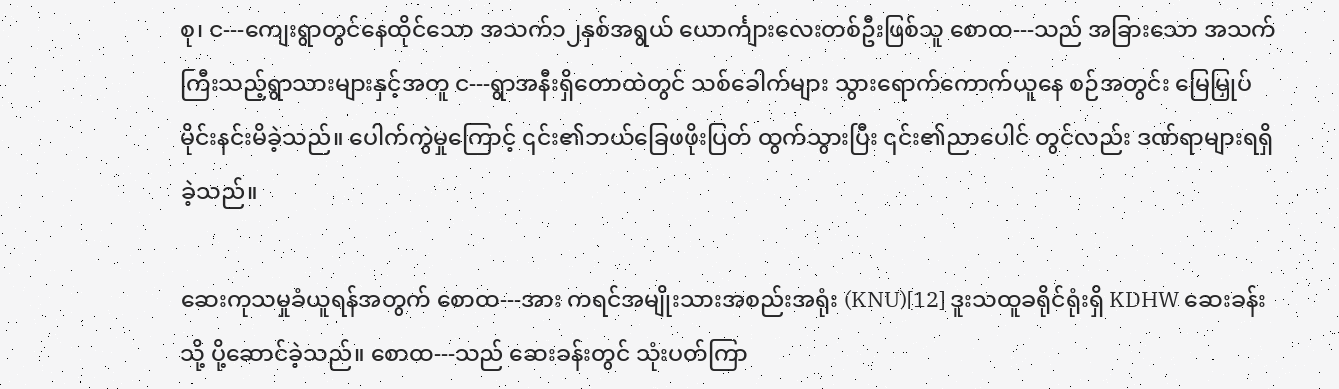စု၊ င---ကျေးရွာတွင်နေထိုင်သော အသက်၁၂နှစ်အရွယ် ယောင်္ကျားလေးတစ်ဦးဖြစ်သူ စောထ---သည် အခြားသော အသက်ကြီးသည့်ရွာသားများနှင့်အတူ င---ရွာအနီးရှိတောထဲတွင် သစ်ခေါက်များ သွားရောက်ကောက်ယူနေ စဉ်အတွင်း မြေမြှုပ်မိုင်းနင်းမိခဲ့သည်။ ပေါက်ကွဲမှုကြောင့် ၎င်း၏ဘယ်ခြေဖဖိုးပြတ် ထွက်သွားပြီး ၎င်း၏ညာပေါင် တွင်လည်း ဒဏ်ရာများရရှိခဲ့သည်။

ဆေးကုသမှုခံယူရန်အတွက် စောထ---အား ကရင်အမျိုးသားအစည်းအရုံး (KNU)[12] ဒူးသထူခရိုင်ရုံးရှိ KDHW ဆေးခန်းသို့ ပို့ဆောင်ခဲ့သည်။ စောထ---သည် ဆေးခန်းတွင် သုံးပတ်ကြာ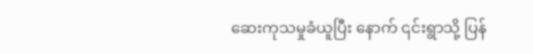ဆေးကုသမှုခံယူပြီး နောက် ၎င်းရွာသို့ ပြန်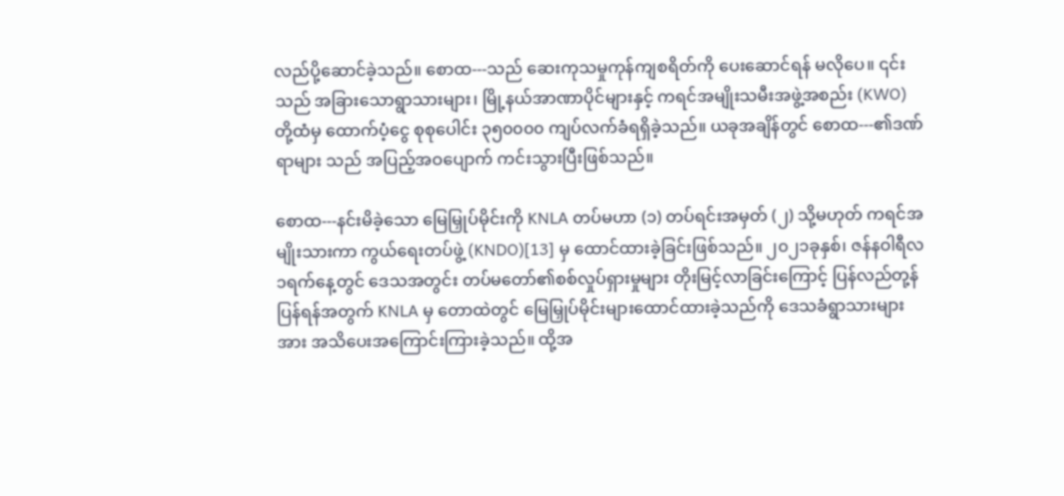လည်ပို့ဆောင်ခဲ့သည်။ စောထ---သည် ဆေးကုသမှုကုန်ကျစရိတ်ကို ပေးဆောင်ရန် မလိုပေ။ ၎င်းသည် အခြားသောရွာသားများ၊ မြို့နယ်အာဏာပိုင်များနှင့် ကရင်အမျိုးသမီးအဖွဲ့အစည်း (KWO) တို့ထံမှ ထောက်ပံ့ငွေ စုစုပေါင်း ၃၅၀၀၀၀ ကျပ်လက်ခံရရှိခဲ့သည်။ ယခုအချိန်တွင် စောထ---၏ဒဏ်ရာများ သည် အပြည့်အဝပျောက် ကင်းသွားပြီးဖြစ်သည်။

စောထ---နင်းမိခဲ့သော မြေမြှုပ်မိုင်းကို KNLA တပ်မဟာ (၁) တပ်ရင်းအမှတ် (၂) သို့မဟုတ် ကရင်အမျိုးသားကာ ကွယ်ရေးတပ်ဖွဲ့ (KNDO)[13] မှ ထောင်ထားခဲ့ခြင်းဖြစ်သည်။ ၂၀၂၁ခုနှစ်၊ ဇန်နဝါရီလ ၁ရက်နေ့တွင် ဒေသအတွင်း တပ်မတော်၏စစ်လှုပ်ရှားမှုများ တိုးမြင့်လာခြင်းကြောင့် ပြန်လည်တု့န်ပြန်ရန်အတွက် KNLA မှ တောထဲတွင် မြေမြှုပ်မိုင်းများထောင်ထားခဲ့သည်ကို ဒေသခံရွာသားများအား အသိပေးအကြောင်းကြားခဲ့သည်။ ထို့အ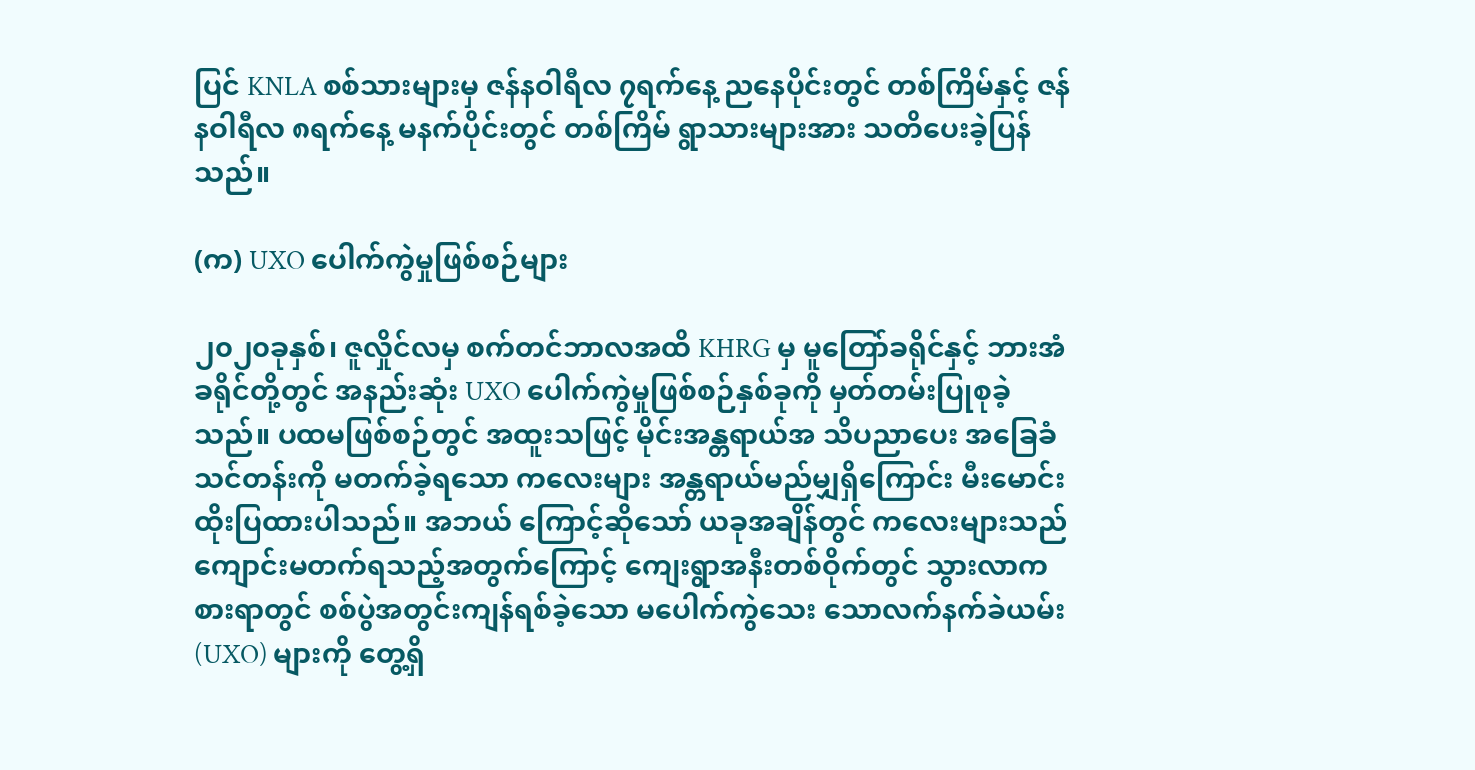ပြင် KNLA စစ်သားများမှ ဇန်နဝါရီလ ၇ရက်နေ့ ညနေပိုင်းတွင် တစ်ကြိမ်နှင့် ဇန်နဝါရီလ ၈ရက်နေ့ မနက်ပိုင်းတွင် တစ်ကြိမ် ရွာသားများအား သတိပေးခဲ့ပြန်သည်။

(က) UXO ပေါက်ကွဲမှုဖြစ်စဉ်များ

၂၀၂၀ခုနှစ်၊ ဇူလှိုင်လမှ စက်တင်ဘာလအထိ KHRG မှ မူတြော်ခရိုင်နှင့် ဘားအံခရိုင်တို့တွင် အနည်းဆုံး UXO ပေါက်ကွဲမှုဖြစ်စဉ်နှစ်ခုကို မှတ်တမ်းပြုစုခဲ့သည်။ ပထမဖြစ်စဉ်တွင် အထူးသဖြင့် မိုင်းအန္တရာယ်အ သိပညာပေး အခြေခံသင်တန်းကို မတက်ခဲ့ရသော ကလေးများ အန္တရာယ်မည်မျှရှိကြောင်း မီးမောင်းထိုးပြထားပါသည်။ အဘယ် ကြောင့်ဆိုသော် ယခုအချိန်တွင် ကလေးများသည် ကျောင်းမတက်ရသည့်အတွက်ကြောင့် ကျေးရွာအနီးတစ်ဝိုက်တွင် သွားလာကစားရာတွင် စစ်ပွဲအတွင်းကျန်ရစ်ခဲ့သော မပေါက်ကွဲသေး သောလက်နက်ခဲယမ်း (UXO) များကို တွေ့ရှိ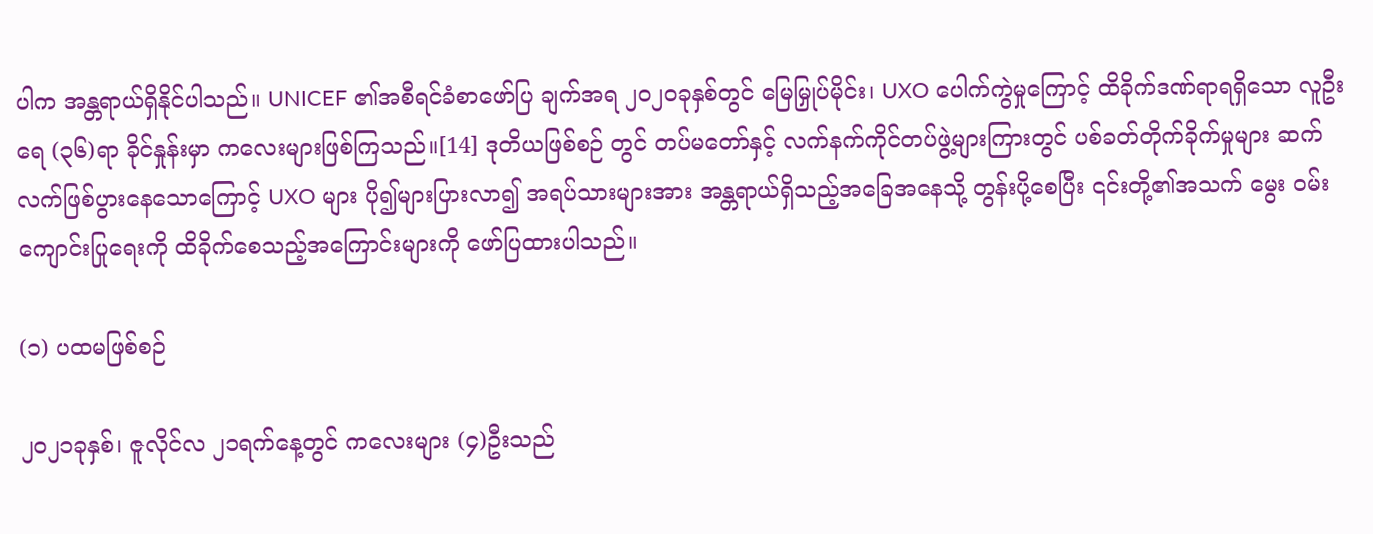ပါက အန္တရာယ်ရှိနိုင်ပါသည်။ UNICEF ၏အစီရင်ခံစာဖော်ပြ ချက်အရ ၂၀၂၀ခုနှစ်တွင် မြေမြှုပ်မိုင်း၊ UXO ပေါက်ကွဲမှုကြောင့် ထိခိုက်ဒဏ်ရာရရှိသော လူဦးရေ (၃၆)ရာ ခိုင်နှုန်းမှာ ကလေးများဖြစ်ကြသည်။[14] ဒုတိယဖြစ်စဉ် တွင် တပ်မတော်နှင့် လက်နက်ကိုင်တပ်ဖွဲ့များကြားတွင် ပစ်ခတ်တိုက်ခိုက်မှုများ ဆက်လက်ဖြစ်ပွားနေသောကြောင့် UXO များ ပို၍များပြားလာ၍ အရပ်သားများအား အန္တရာယ်ရှိသည့်အခြေအနေသို့ တွန်းပို့စေပြီး ၎င်းတို့၏အသက် မွေး ဝမ်းကျောင်းပြုရေးကို ထိခိုက်စေသည့်အကြောင်းများကို ဖော်ပြထားပါသည်။

(၁) ပထမဖြစ်စဉ်

၂၀၂၁ခုနှစ်၊ ဇူလိုင်လ ၂၁ရက်နေ့တွင် ကလေးများ (၄)ဦးသည်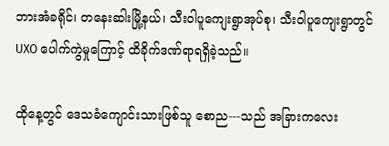ဘားအံခရိုင်၊ တနေးဆါးမြို့နယ်၊ သီးဝါပူကျေးရွာအုပ်စု၊ သီးဝါပူကျေးရွာတွင် UXO ပေါက်ကွဲမှုကြောင့် ထိခိုက်ဒဏ်ရာရရှိခဲ့သည်။

ထိုနေ့တွင် ဒေသခံကျောင်းသားဖြစ်သူ စောည---သည် အခြားကလေး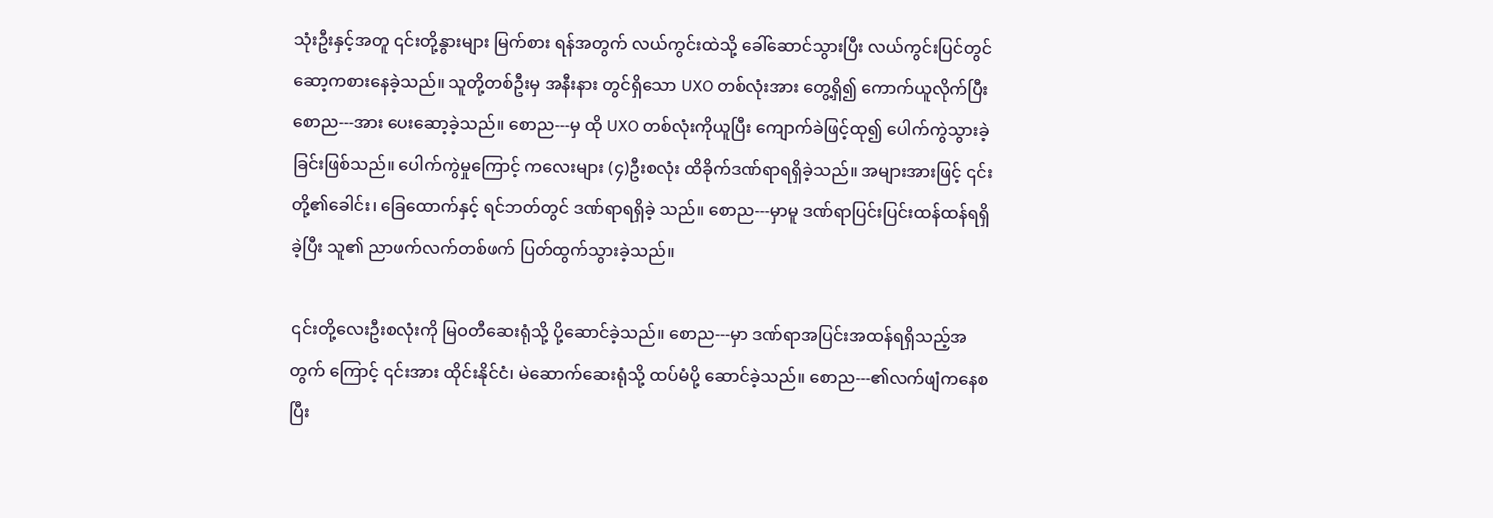သုံးဦးနှင့်အတူ ၎င်းတို့နွားများ မြက်စား ရန်အတွက် လယ်ကွင်းထဲသို့ ခေါ်ဆောင်သွားပြီး လယ်ကွင်းပြင်တွင် ဆော့ကစားနေခဲ့သည်။ သူတို့တစ်ဦးမှ အနီးနား တွင်ရှိသော UXO တစ်လုံးအား တွေ့ရှိ၍ ကောက်ယူလိုက်ပြီး စောည---အား ပေးဆော့ခဲ့သည်။ စောည---မှ ထို UXO တစ်လုံးကိုယူပြီး ကျောက်ခဲဖြင့်ထု၍ ပေါက်ကွဲသွားခဲ့ခြင်းဖြစ်သည်။ ပေါက်ကွဲမှုကြောင့် ကလေးများ (၄)ဦးစလုံး ထိခိုက်ဒဏ်ရာရရှိခဲ့သည်။ အများအားဖြင့် ၎င်းတို့၏ခေါင်း၊ ခြေထောက်နှင့် ရင်ဘတ်တွင် ဒဏ်ရာရရှိခဲ့ သည်။ စောည---မှာမူ ဒဏ်ရာပြင်းပြင်းထန်ထန်ရရှိခဲ့ပြီး သူ၏ ညာဖက်လက်တစ်ဖက် ပြတ်ထွက်သွားခဲ့သည်။

၎င်းတို့လေးဦးစလုံးကို မြဝတီဆေးရုံသို့ ပို့ဆောင်ခဲ့သည်။ စောည---မှာ ဒဏ်ရာအပြင်းအထန်ရရှိသည့်အတွက် ကြောင့် ၎င်းအား ထိုင်းနိုင်ငံ၊ မဲဆောက်ဆေးရုံသို့ ထပ်မံပို့ ဆောင်ခဲ့သည်။ စောည---၏လက်ဖျံကနေစပြီး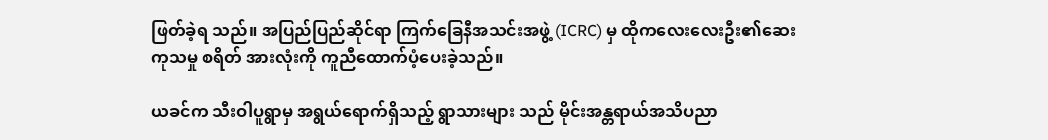ဖြတ်ခဲ့ရ သည်။ အပြည်ပြည်ဆိုင်ရာ ကြက်ခြေနီအသင်းအဖွဲ့ (ICRC) မှ ထိုကလေးလေးဦး၏ဆေးကုသမှု စရိတ် အားလုံးကို ကူညီထောက်ပံ့ပေးခဲ့သည်။

ယခင်က သီးဝါပူရွာမှ အရွယ်ရောက်ရှိသည့် ရွာသားများ သည် မိုင်းအန္တရာယ်အသိပညာ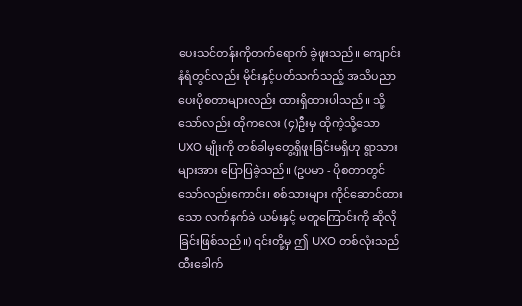ပေးသင်တန်းကိုတက်ရောက် ခဲ့ဖူးသည်။ ကျောင်းနံရံတွင်လည်း မိုင်းနှင့်ပတ်သက်သည့် အသိပညာပေးပိုစတာများလည်း ထားရှိထားပါသည်။ သို့သော်လည်း ထိုကလေး (၄)ဦးမှ ထိုကဲ့သို့သော UXO မျိုးကို တစ်ခါမှတွေ့ရှိဖူးခြင်းမရှိဟု ရွာသားများအား ပြောပြခဲ့သည်။ (ဥပမာ - ပိုစတာတွင်သော်လည်းကောင်း၊ စစ်သားများ ကိုင်ဆောင်ထားသော လက်နက်ခဲ ယမ်းနှင့် မတူကြောင်းကို ဆိုလိုခြင်းဖြစ်သည်။) ၎င်းတို့မှ ဤ UXO တစ်လုံးသည် ထီးခေါက်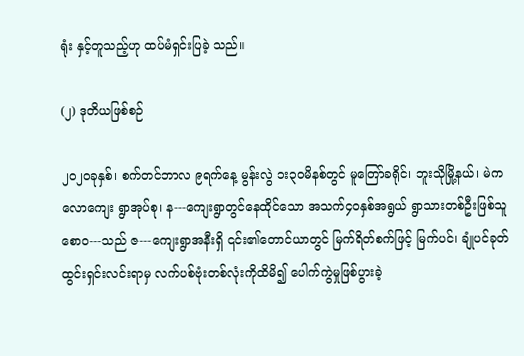ရုံး နှင့်တူသည့်ဟု ထပ်မံရှင်းပြခဲ့ သည်။

(၂) ဒုတိယဖြစ်စဉ်

၂၀၂၀ခုနှစ်၊ စက်တင်ဘာလ ၉ရက်နေ့ မွန်းလွဲ ၁း၃၀မိနစ်တွင် မူတြော်ခရိုင်၊ ဘူးသိုမြို့နယ်၊ မဲကလောကျေး ရွာအုပ်စု၊ န---ကျေးရွာတွင်နေထိုင်သော အသက်၄၀နှစ်အရွယ် ရွာသားတစ်ဦးဖြစ်သူ စောဝ---သည် ဇ---ကျေးရွာအနီးရှိ ၎င်း၏တောင်ယာတွင် မြက်ရိတ်စက်ဖြင့် မြက်ပင်၊ ချုံပင်ခုတ်ထွင်းရှင်းလင်းရာမှ လက်ပစ်ဗုံးတစ်လုံးကိုထိမိ၍ ပေါက်ကွဲမှုဖြစ်ပွားခဲ့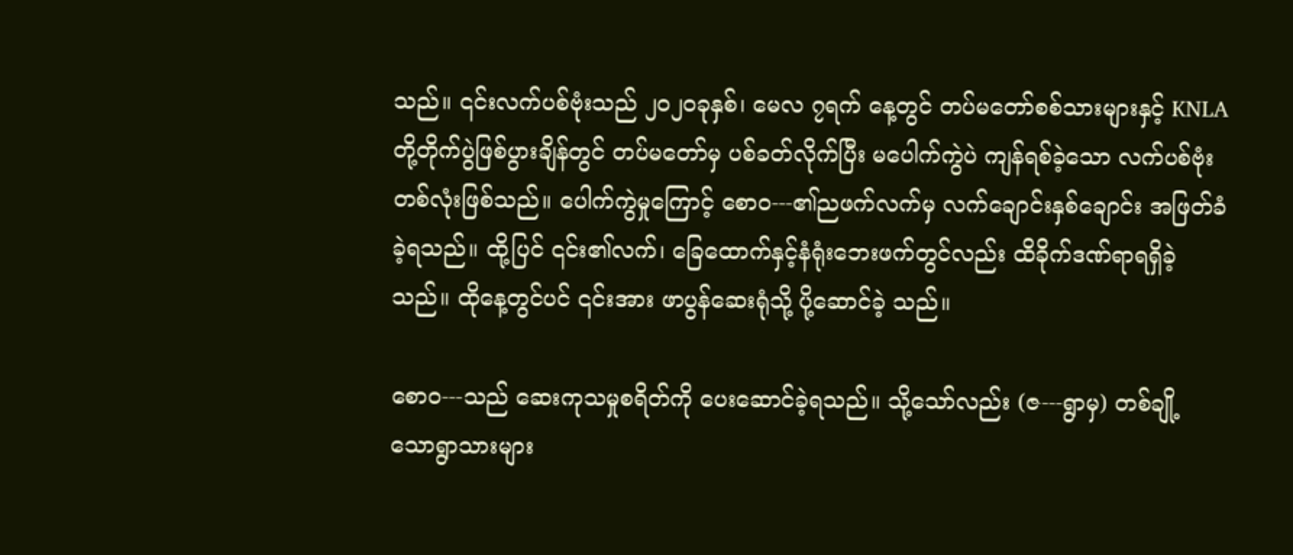သည်။ ၎င်းလက်ပစ်ဗုံးသည် ၂၀၂၀ခုနှစ်၊ မေလ ၇ရက် နေ့တွင် တပ်မတော်စစ်သားများနှင့် KNLA တို့တိုက်ပွဲဖြစ်ပွားချိန်တွင် တပ်မတော်မှ ပစ်ခတ်လိုက်ပြီး မပေါက်ကွဲပဲ ကျန်ရစ်ခဲ့သော လက်ပစ်ဗုံးတစ်လုံးဖြစ်သည်။ ပေါက်ကွဲမှုကြောင့် စောဝ---၏ညဖက်လက်မှ လက်ချောင်းနှစ်ချောင်း အဖြတ်ခံခဲ့ရသည်။ ထို့ပြင် ၎င်း၏လက်၊ ခြေထောက်နှင့်နံရုံးဘေးဖက်တွင်လည်း ထိခိုက်ဒဏ်ရာရရှိခဲ့သည်။ ထိုနေ့တွင်ပင် ၎င်းအား ဖာပွန်ဆေးရုံသို့ ပို့ဆောင်ခဲ့ သည်။

စောဝ---သည် ဆေးကုသမှုစရိတ်ကို ပေးဆောင်ခဲ့ရသည်။ သို့သော်လည်း (ဇ---ရွာမှ) တစ်ချို့ သောရွာသားများ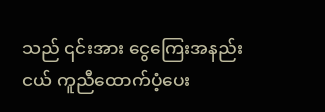သည် ၎င်းအား ငွေကြေးအနည်းငယ် ကူညီထောက်ပံ့ပေး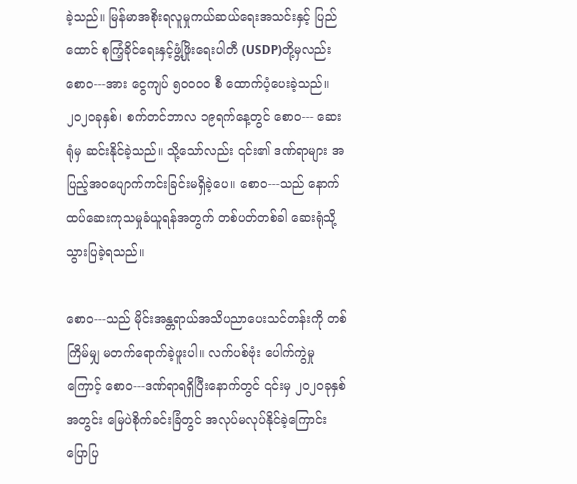ခဲ့သည်။ မြန်မာအစိုးရလူမှုကယ်ဆယ်ရေးအသင်းနှင့် ပြည်ထောင် စုကြံ့ခိုင်ရေးနှင့်ဖွံ့ဖြိုးရေးပါတီ (USDP)တို့မှလည်း စောဝ---အား ငွေကျပ် ၅၀၀၀၀ စီ ထောက်ပံ့ပေးခဲ့သည်။ ၂၀၂၀ခုနှစ်၊ စက်တင်ဘာလ ၁၉ရက်နေ့တွင် စောဝ--- ဆေးရုံမှ ဆင်းနိုင်ခဲ့သည်။ သို့သော်လည်း ၎င်း၏ ဒဏ်ရာများ အပြည့်အဝပျောက်ကင်းခြင်းမရှိခဲ့ပေ။ စောဝ---သည် နောက်ထပ်ဆေးကုသမှုခံယူရန်အတွက် တစ်ပတ်တစ်ခါ ဆေးရုံသို့ သွားပြခဲ့ရသည်။

စောဝ---သည် မိုင်းအန္တရာယ်အသိပညာပေးသင်တန်းကို တစ်ကြိမ်မျှ မတက်ရောက်ခဲ့ဖူးပါ။ လက်ပစ်ဗုံး ပေါက်ကွဲမှု ကြောင့် စောဝ---ဒဏ်ရာရရှိပြီးနောက်တွင် ၎င်းမှ ၂၀၂၀ခုနှစ် အတွင်း မြေပဲစိုက်ခင်းခြံတွင် အလုပ်မလုပ်နိုင်ခဲ့ကြောင်း ပြောပြ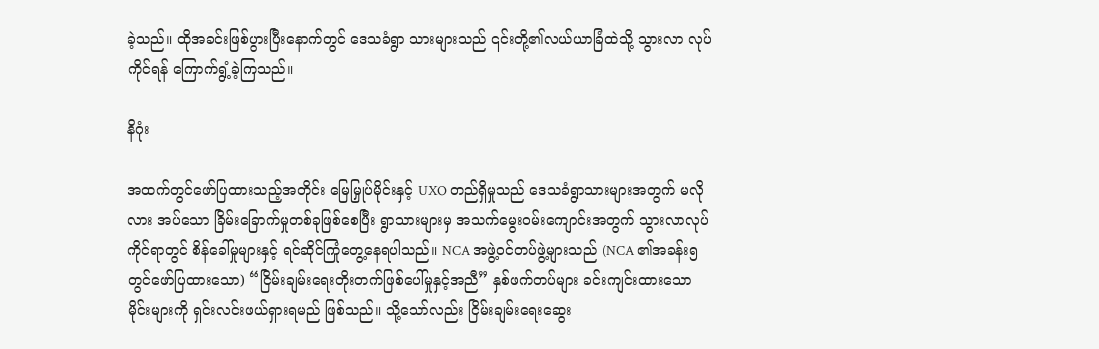ခဲ့သည်။ ထိုအခင်းဖြစ်ပွားပြီးနောက်တွင် ဒေသခံရွာ သားများသည် ၎င်းတို့၏လယ်ယာခြံထဲသို့ သွားလာ လုပ်ကိုင်ရန် ကြောက်ရွံ့ခဲ့ကြသည်။

နိဂုံး

အထက်တွင်ဖော်ပြထားသည့်အတိုင်း မြေမြှုပ်မိုင်းနှင့် UXO တည်ရှိမှုသည် ဒေသခံရွာသားများအတွက် မလိုလား အပ်သော ခြိမ်းခြောက်မှုတစ်ခုဖြစ်စေပြီး ရွာသားများမှ အသက်မွေးဝမ်းကျောင်းအတွက် သွားလာလုပ်ကိုင်ရာတွင် စိန်ခေါ်မှုများနှင့် ရင်ဆိုင်ကြုံတွေ့နေရပါသည်။ NCA အဖွဲ့ဝင်တပ်ဖွဲ့များသည် (NCA ၏အခန်း၅တွင်ဖော်ပြထားသော) “ငြိမ်းချမ်းရေးတိုးတက်ဖြစ်ပေါ်မှုနှင့်အညီ” နှစ်ဖက်တပ်များ ခင်းကျင်းထားသော မိုင်းများကို ရှင်းလင်းဖယ်ရှားရမည် ဖြစ်သည်။ သို့သော်လည်း ငြိမ်းချမ်းရေးဆွေး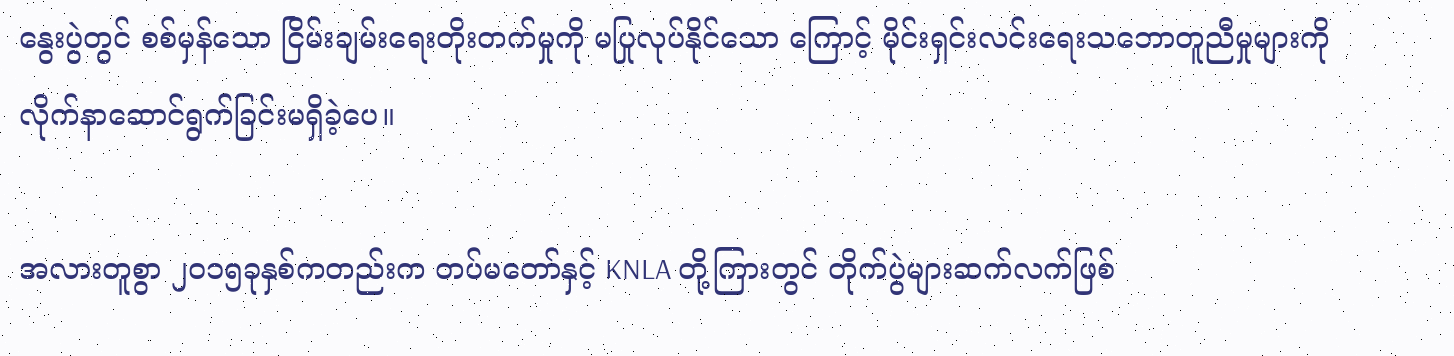နွေးပွဲတွင် စစ်မှန်သော ငြိမ်းချမ်းရေးတိုးတက်မှုကို မပြုလုပ်နိုင်သော ကြောင့် မိုင်းရှင်းလင်းရေးသဘောတူညီမှုများကို လိုက်နာဆောင်ရွက်ခြင်းမရှိခဲ့ပေ။

အလားတူစွာ ၂၀၁၅ခုနှစ်ကတည်းက တပ်မတော်နှင့် KNLA တို့ကြားတွင် တိုက်ပွဲများဆက်လက်ဖြစ်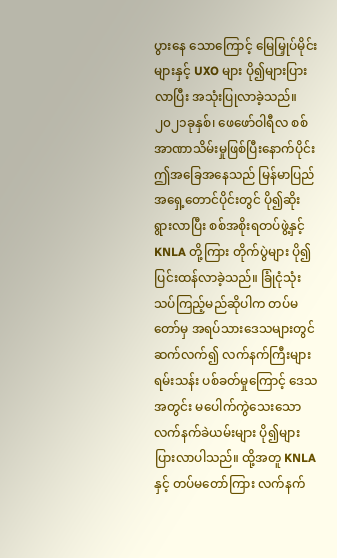ပွားနေ သောကြောင့် မြေမြှုပ်မိုင်းများနှင့် UXO များ ပို၍များပြားလာပြီး အသုံးပြုလာခဲ့သည်။ ၂၀၂၁ခုနှစ်၊ ဖေဖော်ဝါရီလ စစ်အာဏာသိမ်းမှုဖြစ်ပြီးနောက်ပိုင်း ဤအခြေအနေသည် မြန်မာပြည်အရှေ့တောင်ပိုင်းတွင် ပို၍ဆိုးရွားလာပြီး စစ်အစိုးရတပ်ဖွဲ့နှင့် KNLA တို့ကြား တိုက်ပွဲများ ပို၍ပြင်းထန်လာခဲ့သည်။ ခြုံငုံသုံးသပ်ကြည့်မည်ဆိုပါက တပ်မတော်မှ အရပ်သားဒေသများတွင် ဆက်လက်၍ လက်နက်ကြီးများ ရမ်းသန်း ပစ်ခတ်မှုကြောင့် ဒေသအတွင်း မပေါက်ကွဲသေးသောလက်နက်ခဲယမ်းများ ပို၍များပြားလာပါသည်။ ထို့အတူ KNLA နှင့် တပ်မတော်ကြား လက်နက်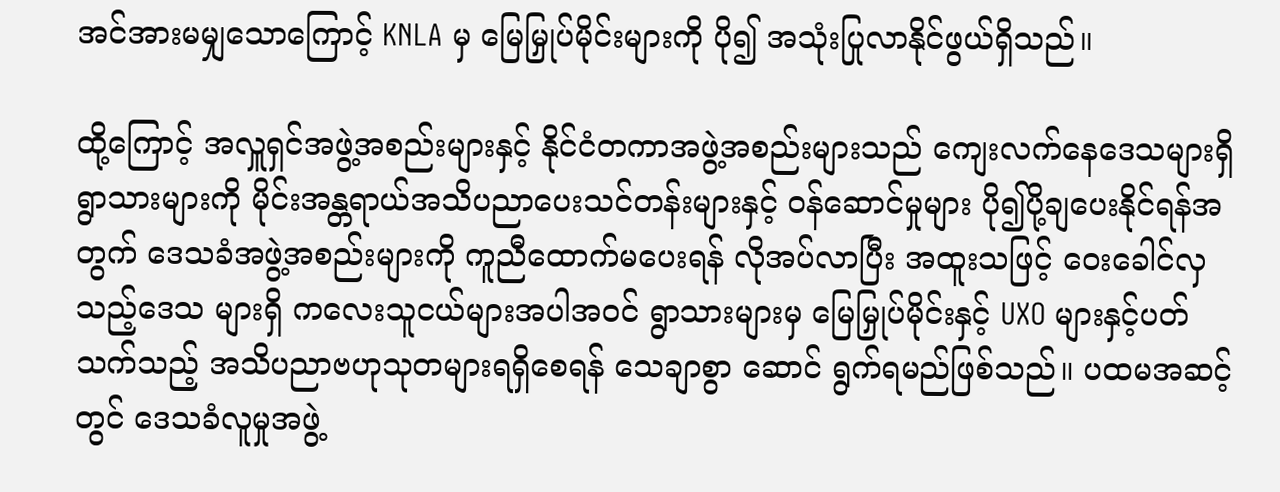အင်အားမမျှသောကြောင့် KNLA မှ မြေမြှုပ်မိုင်းများကို ပို၍ အသုံးပြုလာနိုင်ဖွယ်ရှိသည်။

ထို့ကြောင့် အလှူရှင်အဖွဲ့အစည်းများနှင့် နိုင်ငံတကာအဖွဲ့အစည်းများသည် ကျေးလက်နေဒေသများရှိ ရွာသားများကို မိုင်းအန္တရာယ်အသိပညာပေးသင်တန်းများနှင့် ဝန်ဆောင်မှုများ ပို၍ပို့ချပေးနိုင်ရန်အတွက် ဒေသခံအဖွဲ့အစည်းများကို ကူညီထောက်မပေးရန် လိုအပ်လာပြီး အထူးသဖြင့် ဝေးခေါင်လှသည့်ဒေသ များရှိ ကလေးသူငယ်များအပါအဝင် ရွာသားများမှ မြေမြှုပ်မိုင်းနှင့် UXO များနှင့်ပတ်သက်သည့် အသိပညာဗဟုသုတများရရှိစေရန် သေချာစွာ ဆောင် ရွက်ရမည်ဖြစ်သည်။ ပထမအဆင့်တွင် ဒေသခံလူမှုအဖွဲ့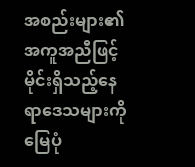အစည်းများ၏အကူအညီဖြင့် မိုင်းရှိသည့်နေရာဒေသများကို မြေပုံ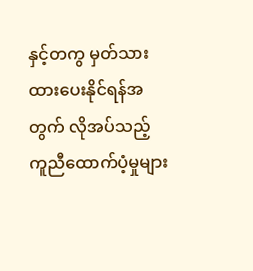နှင့်တကွ မှတ်သားထားပေးနိုင်ရန်အတွက် လိုအပ်သည့်ကူညီထောက်ပံ့မှုများ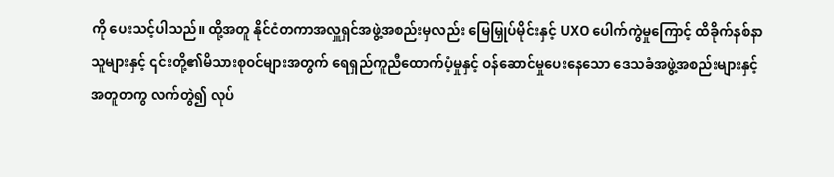ကို ပေးသင့်ပါသည်။ ထို့အတူ နိုင်ငံတကာအလှူရှင်အဖွဲ့အစည်းမှလည်း မြေမြှုပ်မိုင်းနှင့် UXO ပေါက်ကွဲမှုကြောင့် ထိခိုက်နစ်နာသူများနှင့် ၎င်းတို့၏မိသားစုဝင်များအတွက် ရေရှည်ကူညီထောက်ပံ့မှုနှင့် ဝန်ဆောင်မှုပေးနေသော ဒေသခံအဖွဲ့အစည်းများနှင့် အတူတကွ လက်တွဲ၍ လုပ်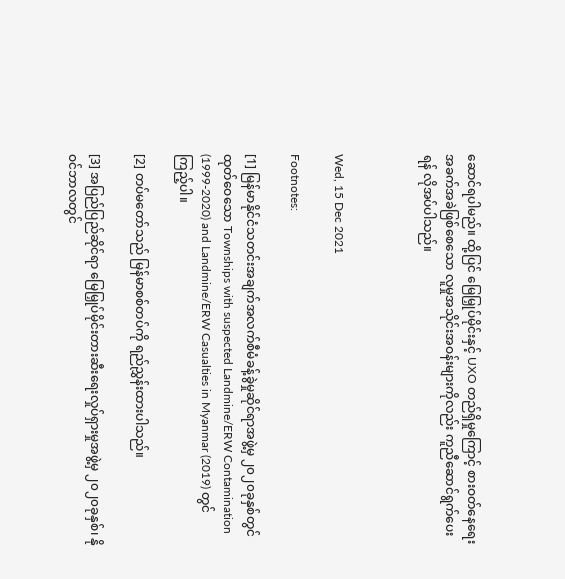ဆောင်ရပါမည်။ ထို့ပြင် မြေမြှုပ်မိုင်းနှင့် UXO တည်ရှိမှုကြောင့် စားဝတ်နေရေး အခက်အခဲဖြစ်စေသော လူမှုအသိုင်းအဝန်းများကိုလည်း ကူညီဆောင်ရွက်ပေးရန် လိုအပ်ပါသည်။



Wed, 15 Dec 2021

Footnotes:

[1] မြန်မာနိုင်ငံသတင်းအချက်အလက်စီမံခန့်ခွဲမှုဆိုင်ရာအဖွဲ့မှ ၂၀၂၀ခုနှစ်တွင် ထုတ်ဝေသော Townships with suspected Landmine/ERW Contamination (1999-2020) and Landmine/ERW Casualties in Myanmar (2019) တွင် ကြည့်ပါ။

[2] တပ်မတော်သည် မြန်မာစစ်တပ်ကို ရည်ညွှန်းထားပါသည်။

[3] အပြည်ပြည်ဆိုင်ရာ မြေမြှုပ်မိုင်းတားဆီးရေးလှုပ်ရှားမှုအဖွဲ့မှ ၂၀၂၀ခုနှစ်၊ နိုဝင်ဘာလတွင်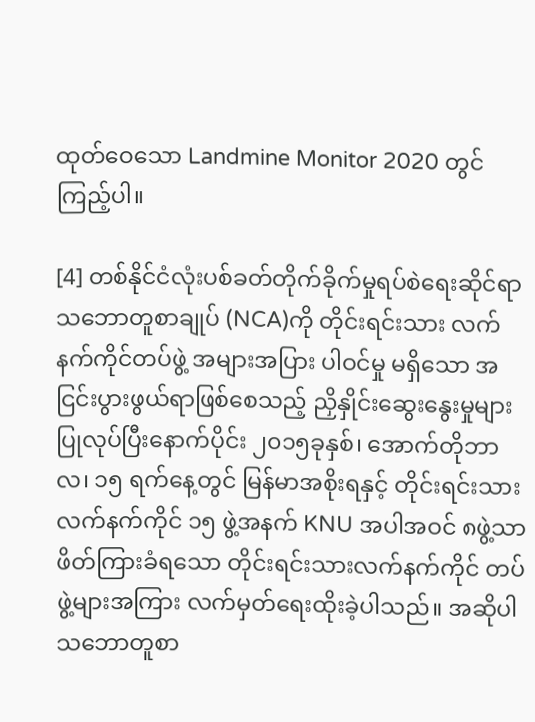ထုတ်ဝေသော Landmine Monitor 2020 တွင် ကြည့်ပါ။

[4] တစ်နိုင်ငံလုံးပစ်ခတ်တိုက်ခိုက်မှုရပ်စဲရေးဆိုင်ရာသဘောတူစာချုပ် (NCA)ကို တိုင်းရင်းသား လက်နက်ကိုင်တပ်ဖွဲ့ အများအပြား ပါဝင်မှု မရှိသော အငြင်းပွားဖွယ်ရာဖြစ်စေသည့် ညှိနှိုင်းဆွေးနွေးမှုများ ပြုလုပ်ပြီးနောက်ပိုင်း ၂၀၁၅ခုနှစ်၊ အောက်တိုဘာလ၊ ၁၅ ရက်နေ့တွင် မြန်မာအစိုးရနှင့် တိုင်းရင်းသားလက်နက်ကိုင် ၁၅ ဖွဲ့အနက် KNU အပါအဝင် ၈ဖွဲ့သာ ဖိတ်ကြားခံရသော တိုင်းရင်းသားလက်နက်ကိုင် တပ်ဖွဲ့များအကြား လက်မှတ်ရေးထိုးခဲ့ပါသည်။ အဆိုပါသဘောတူစာ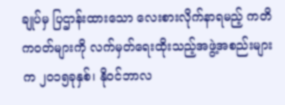ချုပ်မှ ပြဌာန်းထားသော လေးစားလိုက်နာရမည့် ကတိကဝတ်များကို လက်မှတ်ရေးထိုးသည့်အဖွဲ့အစည်းများက ၂၀၁၅ခုနှစ်၊ နိုဝင်ဘာလ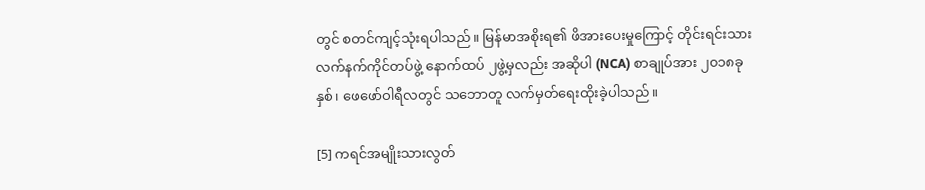တွင် စတင်ကျင့်သုံးရပါသည်။ မြန်မာအစိုးရ၏ ဖိအားပေးမှုကြောင့် တိုင်းရင်းသားလက်နက်ကိုင်တပ်ဖွဲ့ နောက်ထပ် ၂ဖွဲ့မှလည်း အဆိုပါ (NCA) စာချုပ်အား ၂၀၁၈ခုနှစ်၊ ဖေဖော်ဝါရီလတွင် သဘောတူ လက်မှတ်ရေးထိုးခဲ့ပါသည်။

[5] ကရင်အမျိုးသားလွတ်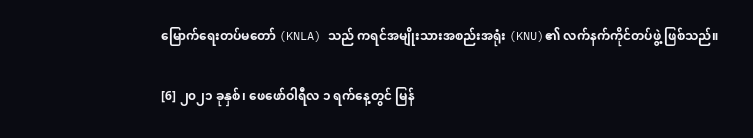မြောက်ရေးတပ်မတော် (KNLA) သည် ကရင်အမျိုးသားအစည်းအရုံး (KNU)၏ လက်နက်ကိုင်တပ်ဖွဲ့ ဖြစ်သည်။

[6] ၂၀၂၁ ခုနှစ်၊ ဖေဖော်ဝါရီလ ၁ ရက်နေ့တွင် မြန်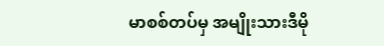မာစစ်တပ်မှ အမျိုးသားဒီမို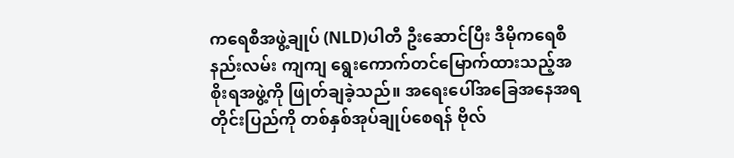ကရေစီအဖွဲ့ချုပ် (NLD)ပါတီ ဦးဆောင်ပြီး ဒီမိုကရေစီနည်းလမ်း ကျကျ ရွေးကောက်တင်မြောက်ထားသည့်အစိုးရအဖွဲ့ကို ဖြုတ်ချခဲ့သည်။ အရေးပေါ်အခြေအနေအရ တိုင်းပြည်ကို တစ်နှစ်အုပ်ချုပ်စေရန် ဗိုလ်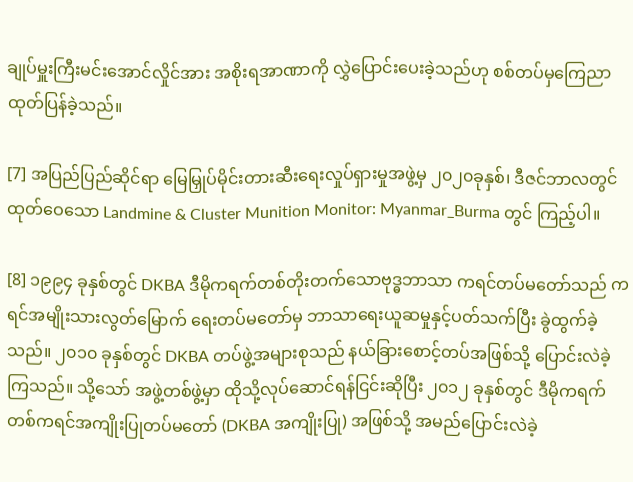ချုပ်မှူးကြီးမင်းအောင်လှိုင်အား အစိုးရအာဏာကို လွှဲပြောင်းပေးခဲ့သည်ဟု စစ်တပ်မှကြေညာထုတ်ပြန်ခဲ့သည်။

[7] အပြည်ပြည်ဆိုင်ရာ မြေမြှုပ်မိုင်းတားဆီးရေးလှုပ်ရှားမှုအဖွဲ့မှ ၂၀၂၀ခုနှစ်၊ ဒီဇင်ဘာလတွင် ထုတ်ဝေသော Landmine & Cluster Munition Monitor: Myanmar_Burma တွင် ကြည့်ပါ။

[8] ၁၉၉၄ ခုနှစ်တွင် DKBA ဒီမိုကရက်တစ်တိုးတက်သောဗုဒ္ဓဘာသာ ကရင်တပ်မတော်သည် ကရင်အမျိုးသားလွတ်မြောက် ရေးတပ်မတော်မှ ဘာသာရေးယူဆမှုနှင့်ပတ်သက်ပြီး ခွဲထွက်ခဲ့သည်။ ၂၀၁၀ ခုနှစ်တွင် DKBA တပ်ဖွဲ့အများစုသည် နယ်ခြားစောင့်တပ်အဖြစ်သို့ ပြောင်းလဲခဲ့ကြသည်။ သို့သော် အဖွဲ့တစ်ဖွဲ့မှာ ထိုသို့လုပ်ဆောင်ရန်ငြင်းဆိုပြီး ၂၀၁၂ ခုနှစ်တွင် ဒီမိုကရက်တစ်ကရင်အကျိုးပြုတပ်မတော် (DKBA အကျိုးပြု) အဖြစ်သို့ အမည်ပြောင်းလဲခဲ့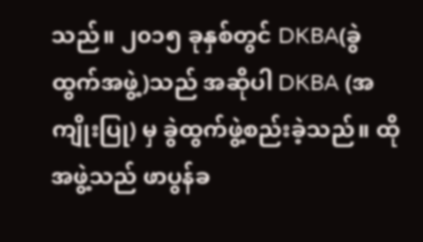သည်။ ၂၀၁၅ ခုနှစ်တွင် DKBA(ခွဲထွက်အဖွဲ့)သည် အဆိုပါ DKBA (အကျိုးပြု) မှ ခွဲထွက်ဖွဲ့စည်းခဲ့သည်။ ထိုအဖွဲ့သည် ဖာပွန်ခ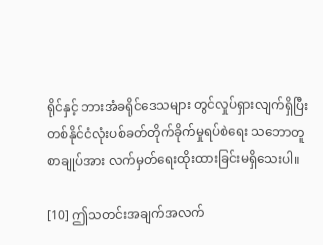ရိုင်နှင့် ဘားအံခရိုင်ဒေသများ တွင်လှုပ်ရှားလျက်ရှိပြီး တစ်နိုင်ငံလုံးပစ်ခတ်တိုက်ခိုက်မှုရပ်စဲရေး သဘောတူစာချုပ်အား လက်မှတ်ရေးထိုးထားခြင်းမရှိသေးပါ။

[10] ဤသတင်းအချက်အလက်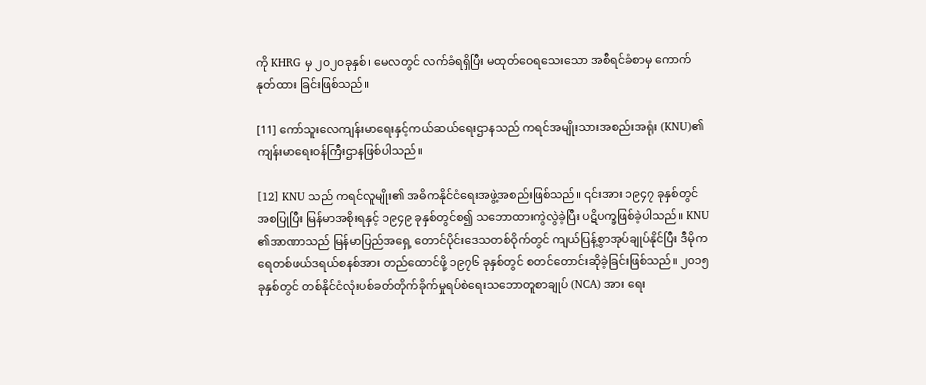ကို KHRG မှ ၂၀၂၀ခုနှစ်၊ မေလတွင် လက်ခံရရှိပြီး မထုတ်ဝေရသေးသော အစီရင်ခံစာမှ ကောက်နုတ်ထား ခြင်းဖြစ်သည်။

[11] ကော်သူးလေကျန်းမာရေးနှင့်ကယ်ဆယ်ရေးဌာနသည် ကရင်အမျိုးသားအစည်းအရုံး (KNU)၏ ကျန်းမာရေးဝန်ကြီးဌာနဖြစ်ပါသည်။

[12] KNU သည် ကရင်လူမျိုး၏ အဓိကနိုင်ငံရေးအဖွဲ့အစည်းဖြစ်သည်။ ၎င်းအား ၁၉၄၇ ခုနှစ်တွင် အစပြုပြီး မြန်မာအစိုးရနှင့် ၁၉၄၉ ခုနှစ်တွင်စ၍ သဘောထားကွဲလွဲခဲ့ပြီး ပဋိပက္ခဖြစ်ခဲ့ပါသည်။ KNU ၏အာဏာသည် မြန်မာပြည်အရှေ့ တောင်ပိုင်းဒေသတစ်ဝိုက်တွင် ကျယ်ပြန့်စွာအုပ်ချုပ်နိုင်ပြီး ဒီမိုကရေတစ်ဖယ်ဒရယ်စနစ်အား တည်ထောင်ဖို့ ၁၉၇၆ ခုနှစ်တွင် စတင်တောင်းဆိုခဲ့ခြင်းဖြစ်သည်။ ၂၀၁၅ ခုနှစ်တွင် တစ်နိုင်ငံလုံးပစ်ခတ်တိုက်ခိုက်မှုရပ်စဲရေးသဘောတူစာချုပ် (NCA) အား ရေး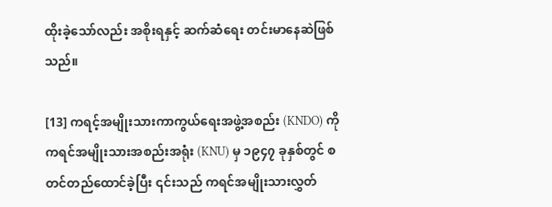ထိုးခဲ့သော်လည်း အစိုးရနှင့် ဆက်ဆံရေး တင်းမာနေဆဲဖြစ်သည်။

[13] ကရင့်အမျိုးသားကာကွယ်ရေးအဖွဲ့အစည်း (KNDO) ကို ကရင်အမျိုးသားအစည်းအရုံး (KNU) မှ ၁၉၄၇ ခုနှစ်တွင် စတင်တည်ထောင်ခဲ့ပြီး ၎င်းသည် ကရင်အမျိုးသားလွှတ်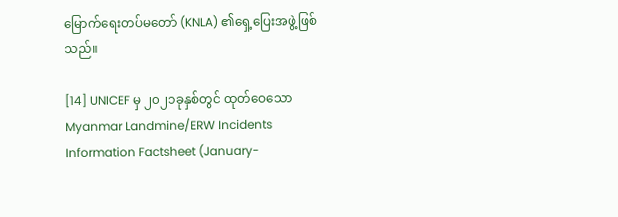မြောက်ရေးတပ်မတော် (KNLA) ၏ရှေ့ပြေးအဖွဲ့ဖြစ်သည်။

[14] UNICEF မှ ၂၀၂၁ခုနှစ်တွင် ထုတ်ဝေသော Myanmar Landmine/ERW Incidents Information Factsheet (January-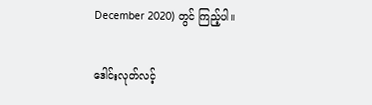December 2020) တွင် ကြည့်ပါ။

ဒေါင်းလုတ်လင့်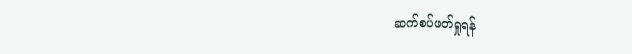ဆက်စပ်ဖတ်ရှုရန်